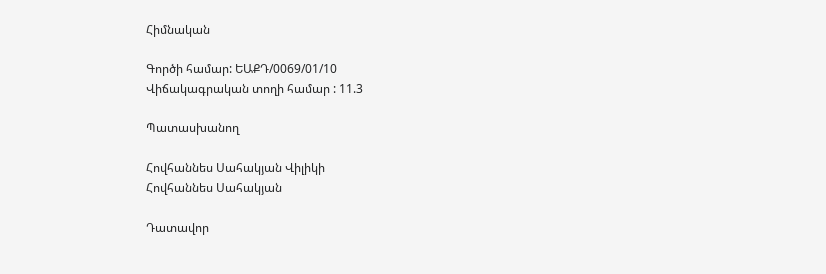Հիմնական

Գործի համար: ԵԱՔԴ/0069/01/10
Վիճակագրական տողի համար : 11.3

Պատասխանող

Հովհաննես Սահակյան Վիլիկի
Հովհաննես Սահակյան

Դատավոր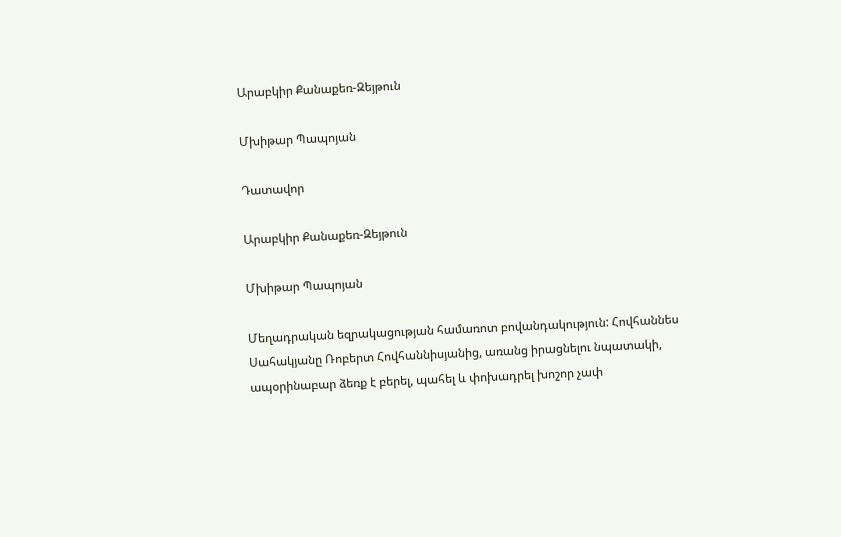Արաբկիր Քանաքեռ-Զեյթուն

Մխիթար Պապոյան

Դատավոր

Արաբկիր Քանաքեռ-Զեյթուն

Մխիթար Պապոյան

Մեղադրական եզրակացության համառոտ բովանդակություն: Հովհաննես Սահակյանը Ռոբերտ Հովհաննիսյանից, առանց իրացնելու նպատակի, ապօրինաբար ձեռք է բերել, պահել և փոխադրել խոշոր չափ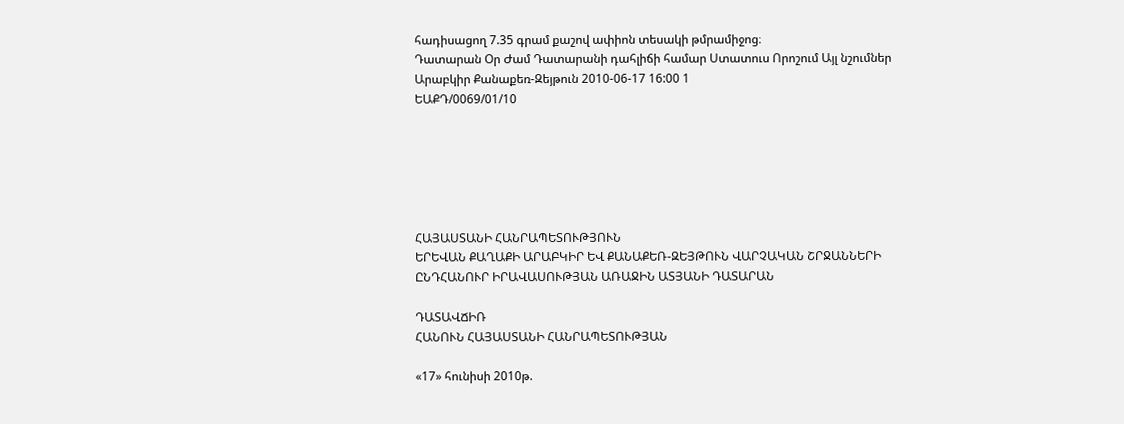հադիսացող 7.35 գրամ քաշով ափիոն տեսակի թմրամիջոց։
Դատարան Օր Ժամ Դատարանի դահլիճի համար Ստատուս Որոշում Այլ նշումներ
Արաբկիր Քանաքեռ-Զեյթուն 2010-06-17 16:00 1
ԵԱՔԴ/0069/01/10






ՀԱՅԱՍՏԱՆԻ ՀԱՆՐԱՊԵՏՈՒԹՅՈՒՆ
ԵՐԵՎԱՆ ՔԱՂԱՔԻ ԱՐԱԲԿԻՐ ԵՎ ՔԱՆԱՔԵՌ-ԶԵՅԹՈՒՆ ՎԱՐՉԱԿԱՆ ՇՐՋԱՆՆԵՐԻ
ԸՆԴՀԱՆՈՒՐ ԻՐԱՎԱՍՈՒԹՅԱՆ ԱՌԱՋԻՆ ԱՏՅԱՆԻ ԴԱՏԱՐԱՆ

ԴԱՏԱՎՃԻՌ
ՀԱՆՈՒՆ ՀԱՅԱՍՏԱՆԻ ՀԱՆՐԱՊԵՏՈՒԹՅԱՆ

«17» հունիսի 2010թ.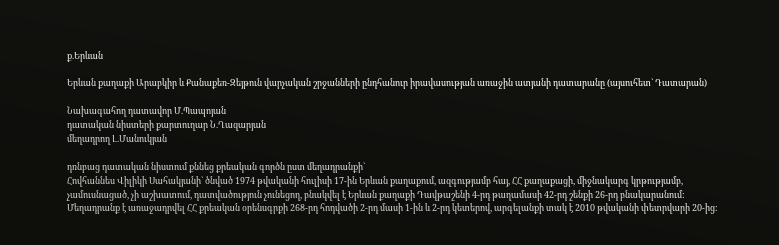ք.Երևան

Երևան քաղաքի Արաբկիր և Քանաքեռ-Զեյթուն վարչական շրջանների ընդհանուր իրավասության առաջին ատյանի դատարանը (այսուհետ` Դատարան)

Նախագահող դատավոր Մ.Պապոյան
դատական նիստերի քարտուղար Ն.Ղազարյան
մեղադրող Լ.Մանուկյան

դռնբաց դատական նիստում քննեց քրեական գործն ըստ մեղադրանքի`
Հովհաննես Վիլիկի Սահակյանի` ծնված 1974 թվականի հուլիսի 17-ին Երևան քաղաքում, ազգությամբ հայ, ՀՀ քաղաքացի, միջնակարգ կրթությամբ, չամուսնացած, չի աշխատում, դատվածություն չունեցող, բնակվել է Երևան քաղաքի Դավթաշենի 4-րդ թաղամասի 42-րդ շենքի 26-րդ բնակարանում: Մեղադրանք է առաջադրվել ՀՀ քրեական օրենսգրքի 268-րդ հոդվածի 2-րդ մասի 1-ին և 2-րդ կետերով, արգելանքի տակ է 2010 թվականի փետրվարի 20-ից: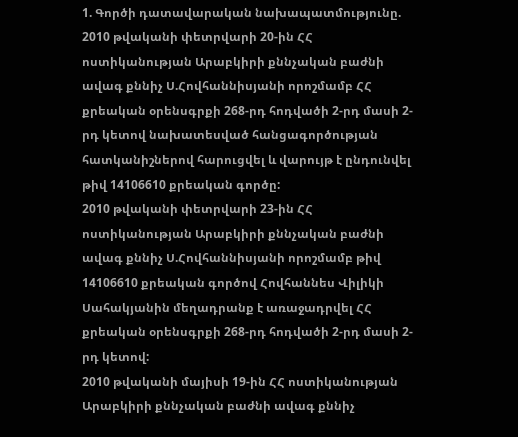1. Գործի դատավարական նախապատմությունը.
2010 թվականի փետրվարի 20-ին ՀՀ ոստիկանության Արաբկիրի քննչական բաժնի ավագ քննիչ Ս.Հովհաննիսյանի որոշմամբ ՀՀ քրեական օրենսգրքի 268-րդ հոդվածի 2-րդ մասի 2-րդ կետով նախատեսված հանցագործության հատկանիշներով հարուցվել և վարույթ է ընդունվել թիվ 14106610 քրեական գործը:
2010 թվականի փետրվարի 23-ին ՀՀ ոստիկանության Արաբկիրի քննչական բաժնի ավագ քննիչ Ս.Հովհաննիսյանի որոշմամբ թիվ 14106610 քրեական գործով Հովհաննես Վիլիկի Սահակյանին մեղադրանք է առաջադրվել ՀՀ քրեական օրենսգրքի 268-րդ հոդվածի 2-րդ մասի 2-րդ կետով:
2010 թվականի մայիսի 19-ին ՀՀ ոստիկանության Արաբկիրի քննչական բաժնի ավագ քննիչ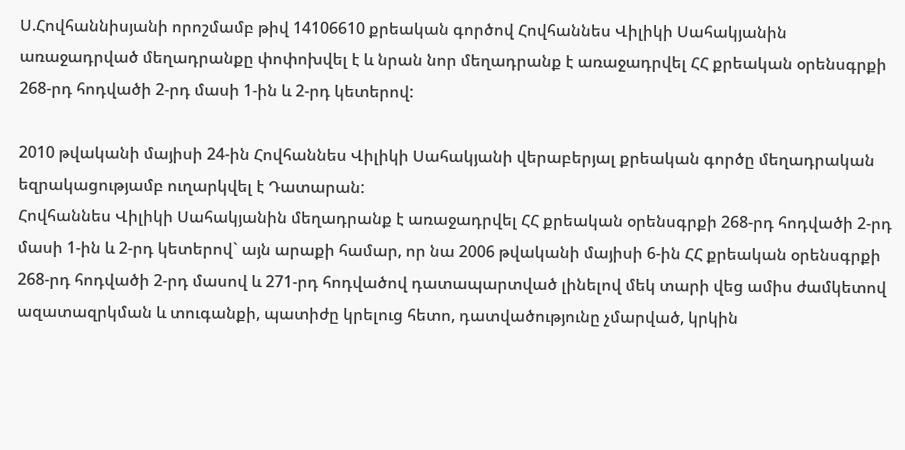Ս.Հովհաննիսյանի որոշմամբ թիվ 14106610 քրեական գործով Հովհաննես Վիլիկի Սահակյանին առաջադրված մեղադրանքը փոփոխվել է և նրան նոր մեղադրանք է առաջադրվել ՀՀ քրեական օրենսգրքի 268-րդ հոդվածի 2-րդ մասի 1-ին և 2-րդ կետերով:

2010 թվականի մայիսի 24-ին Հովհաննես Վիլիկի Սահակյանի վերաբերյալ քրեական գործը մեղադրական եզրակացությամբ ուղարկվել է Դատարան:
Հովհաննես Վիլիկի Սահակյանին մեղադրանք է առաջադրվել ՀՀ քրեական օրենսգրքի 268-րդ հոդվածի 2-րդ մասի 1-ին և 2-րդ կետերով` այն արաքի համար, որ նա 2006 թվականի մայիսի 6-ին ՀՀ քրեական օրենսգրքի 268-րդ հոդվածի 2-րդ մասով և 271-րդ հոդվածով դատապարտված լինելով մեկ տարի վեց ամիս ժամկետով ազատազրկման և տուգանքի, պատիժը կրելուց հետո, դատվածությունը չմարված, կրկին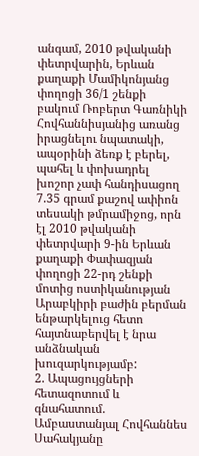անգամ, 2010 թվականի փետրվարին, Երևան քաղաքի Մամիկոնյանց փողոցի 36/1 շենքի բակում Ռոբերտ Գառնիկի Հովհաննիսյանից առանց իրացնելու նպատակի, ապօրինի ձեռք է բերել, պահել և փոխադրել խոշոր չափ հանդիսացող 7.35 գրամ քաշով ափիոն տեսակի թմրամիջոց, որն էլ 2010 թվականի փետրվարի 9-ին Երևան քաղաքի Փափազյան փողոցի 22-րդ շենքի մոտից ոստիկանության Արաբկիրի բաժին բերման ենթարկելուց հետո հայտնաբերվել է նրա անձնական խուզարկությամբ:
2. Ապացույցների հետազոտում և գնահատում.
Ամբաստանյալ Հովհաննես Սահակյանը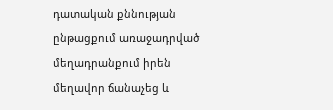դատական քննության ընթացքում առաջադրված մեղադրանքում իրեն մեղավոր ճանաչեց և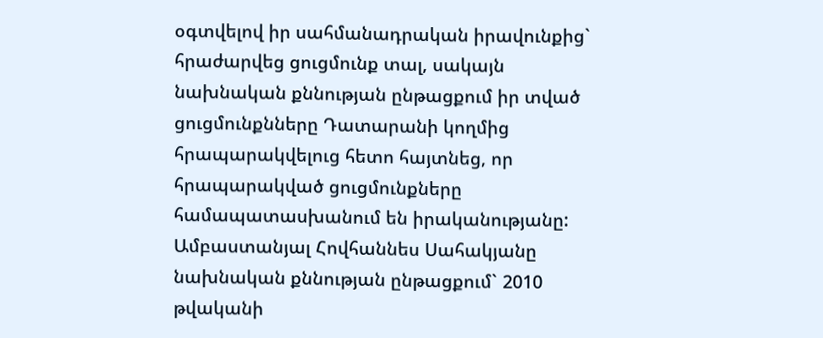օգտվելով իր սահմանադրական իրավունքից` հրաժարվեց ցուցմունք տալ, սակայն նախնական քննության ընթացքում իր տված ցուցմունքնները Դատարանի կողմից հրապարակվելուց հետո հայտնեց, որ հրապարակված ցուցմունքները համապատասխանում են իրականությանը:
Ամբաստանյալ Հովհաննես Սահակյանը նախնական քննության ընթացքում` 2010 թվականի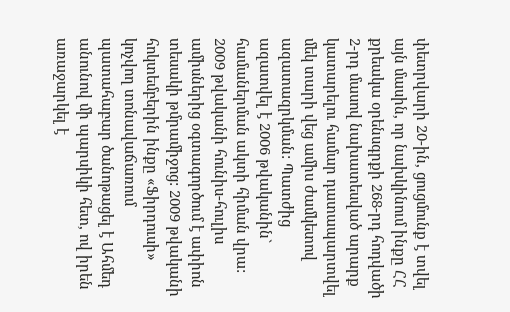փետրվարի 20-ին, ցուցմունք է տվել այն մասին, որ նախկինում ինքը ՀՀ քրեակա օրենսգրքի 268-րդ հոդվածի 2-րդ մասով նախատեսված արարք կատարելու համար դատապարտվել մեկ տարի վեց ամիս ժամկետով ազատազրկման: Պատժից ազատվել է 2006 թվականին` համաներման ակտի հիման վրա: 2009 թվականի հունիս-հուլիս ամիսներից օգտագործում է ափիոն տեսակի թմրամիջոց: 2009 թվականի հոկտեմբերին ինքը «Ֆիրդուսի» կոչվող տոնավաճառում պատահաբար ծանոթացել է Ահմեդ անունով մի պարսիկի հետ, ով իրեն առաջարկել է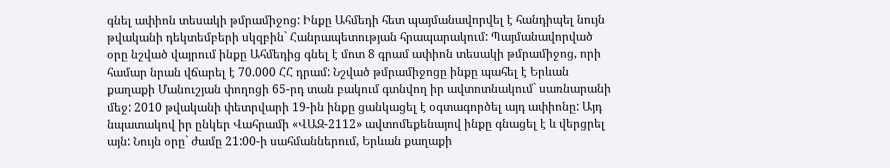գնել ափիոն տեսակի թմրամիջոց: Ինքը Ահմեդի հետ պայմանավորվել է հանդիպել նույն թվականի դեկտեմբերի սկզբին` Հանրապետության հրապարակում: Պայմանավորված օրը նշված վայրում ինքը Ահմեդից գնել է մոտ 8 գրամ ափիոն տեսակի թմրամիջոց, որի համար նրան վճարել է 70.000 ՀՀ դրամ: Նշված թմրամիջոցը ինքը պահել է Երևան քաղաքի Մանուշյան փողոցի 65-րդ տան բակում գտնվող իր ավտոտնակում` սառնարանի մեջ: 2010 թվականի փետրվարի 19-ին ինքը ցանկացել է օգտագործել այդ ափիոնը: Այդ նպատակով իր ընկեր Վահրամի «ՎԱԶ-2112» ավտոմեքենայով ինքը գնացել է և վերցրել այն: Նույն օրը` ժամը 21:00-ի սահմաններում, Երևան քաղաքի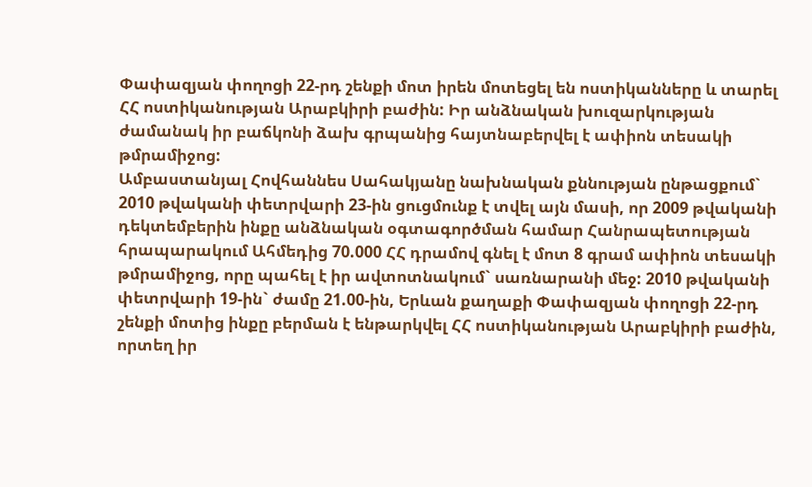Փափազյան փողոցի 22-րդ շենքի մոտ իրեն մոտեցել են ոստիկանները և տարել ՀՀ ոստիկանության Արաբկիրի բաժին: Իր անձնական խուզարկության ժամանակ իր բաճկոնի ձախ գրպանից հայտնաբերվել է ափիոն տեսակի թմրամիջոց:
Ամբաստանյալ Հովհաննես Սահակյանը նախնական քննության ընթացքում` 2010 թվականի փետրվարի 23-ին ցուցմունք է տվել այն մասի, որ 2009 թվականի դեկտեմբերին ինքը անձնական օգտագործման համար Հանրապետության հրապարակում Ահմեդից 70.000 ՀՀ դրամով գնել է մոտ 8 գրամ ափիոն տեսակի թմրամիջոց, որը պահել է իր ավտոտնակում` սառնարանի մեջ: 2010 թվականի փետրվարի 19-ին` ժամը 21.00-ին, Երևան քաղաքի Փափազյան փողոցի 22-րդ շենքի մոտից ինքը բերման է ենթարկվել ՀՀ ոստիկանության Արաբկիրի բաժին, որտեղ իր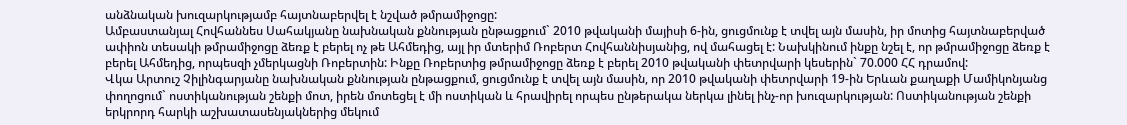անձնական խուզարկությամբ հայտնաբերվել է նշված թմրամիջոցը:
Ամբաստանյալ Հովհաննես Սահակյանը նախնական քննության ընթացքում` 2010 թվականի մայիսի 6-ին, ցուցմունք է տվել այն մասին, իր մոտից հայտնաբերված ափիոն տեսակի թմրամիջոցը ձեռք է բերել ոչ թե Ահմեդից, այլ իր մտերիմ Ռոբերտ Հովհաննիսյանից, ով մահացել է: Նախկինում ինքը նշել է, որ թմրամիջոցը ձեռք է բերել Ահմեդից, որպեսզի չմերկացնի Ռոբերտին: Ինքը Ռոբերտից թմրամիջոցը ձեռք է բերել 2010 թվականի փետրվարի կեսերին` 70.000 ՀՀ դրամով:
Վկա Արտուշ Չիլինգարյանը նախնական քննության ընթացքում, ցուցմունք է տվել այն մասին, որ 2010 թվականի փետրվարի 19-ին Երևան քաղաքի Մամիկոնյանց փողոցում` ոստիկանության շենքի մոտ, իրեն մոտեցել է մի ոստիկան և հրավիրել որպես ընթերակա ներկա լինել ինչ-որ խուզարկության: Ոստիկանության շենքի երկրորդ հարկի աշխատասենյակներից մեկում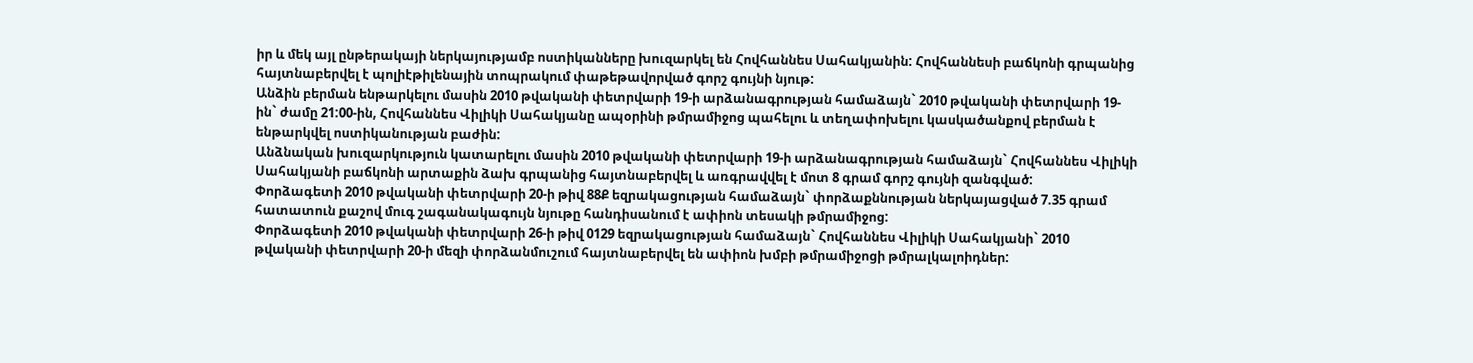իր և մեկ այլ ընթերակայի ներկայությամբ ոստիկանները խուզարկել են Հովհաննես Սահակյանին: Հովհաննեսի բաճկոնի գրպանից հայտնաբերվել է պոլիէթիլենային տոպրակում փաթեթավորված գորշ գույնի նյութ:
Անձին բերման ենթարկելու մասին 2010 թվականի փետրվարի 19-ի արձանագրության համաձայն` 2010 թվականի փետրվարի 19-ին` ժամը 21:00-ին, Հովհաննես Վիլիկի Սահակյանը ապօրինի թմրամիջոց պահելու և տեղափոխելու կասկածանքով բերման է ենթարկվել ոստիկանության բաժին:
Անձնական խուզարկություն կատարելու մասին 2010 թվականի փետրվարի 19-ի արձանագրության համաձայն` Հովհաննես Վիլիկի Սահակյանի բաճկոնի արտաքին ձախ գրպանից հայտնաբերվել և առգրավվել է մոտ 8 գրամ գորշ գույնի զանգված:
Փորձագետի 2010 թվականի փետրվարի 20-ի թիվ 88Ք եզրակացության համաձայն` փորձաքննության ներկայացված 7.35 գրամ հատատուն քաշով մուգ շագանակագույն նյութը հանդիսանում է ափիոն տեսակի թմրամիջոց:
Փորձագետի 2010 թվականի փետրվարի 26-ի թիվ 0129 եզրակացության համաձայն` Հովհաննես Վիլիկի Սահակյանի` 2010 թվականի փետրվարի 20-ի մեզի փորձանմուշում հայտնաբերվել են ափիոն խմբի թմրամիջոցի թմրալկալոիդներ: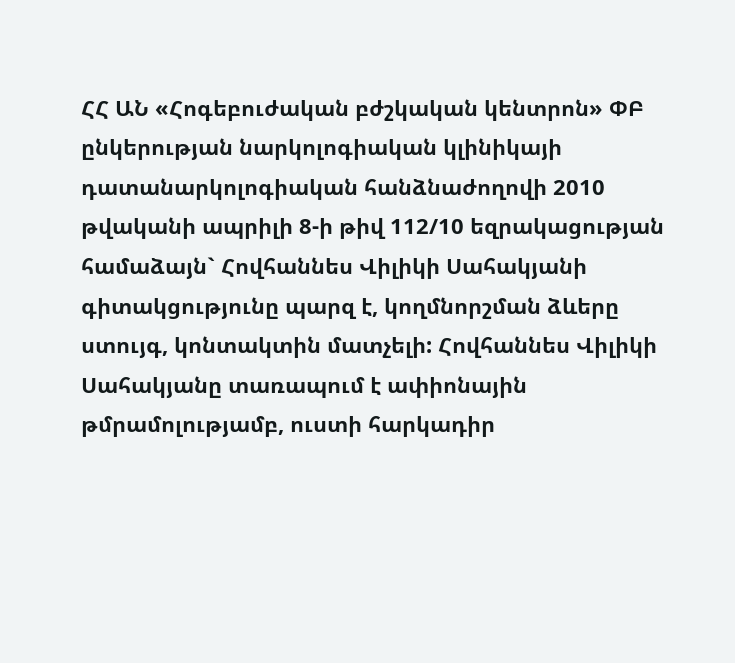ՀՀ ԱՆ «Հոգեբուժական բժշկական կենտրոն» ՓԲ ընկերության նարկոլոգիական կլինիկայի դատանարկոլոգիական հանձնաժողովի 2010 թվականի ապրիլի 8-ի թիվ 112/10 եզրակացության համաձայն` Հովհաննես Վիլիկի Սահակյանի գիտակցությունը պարզ է, կողմնորշման ձևերը ստույգ, կոնտակտին մատչելի: Հովհաննես Վիլիկի Սահակյանը տառապում է ափիոնային թմրամոլությամբ, ուստի հարկադիր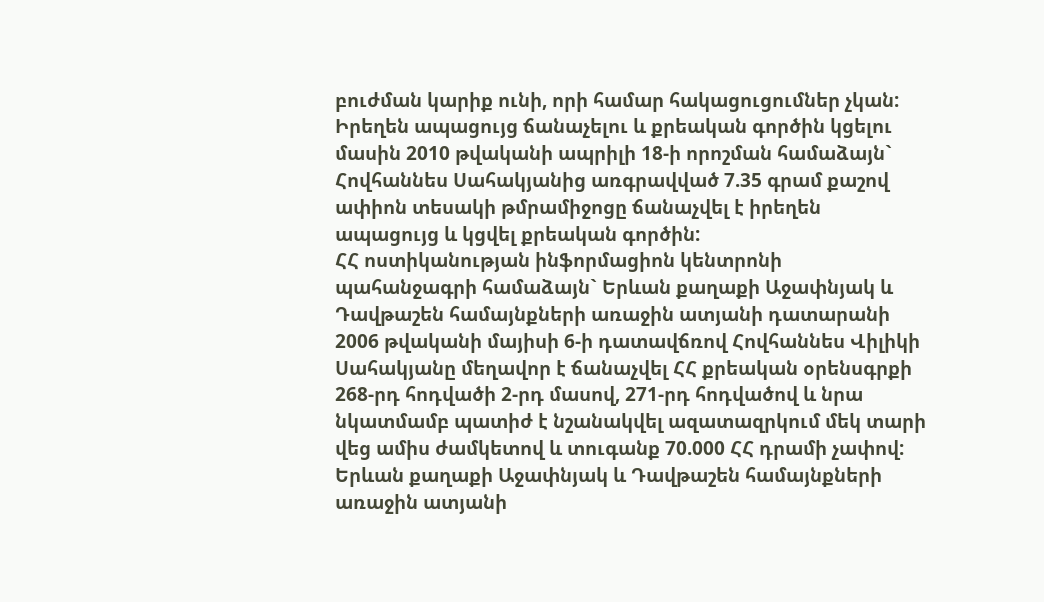բուժման կարիք ունի, որի համար հակացուցումներ չկան:
Իրեղեն ապացույց ճանաչելու և քրեական գործին կցելու մասին 2010 թվականի ապրիլի 18-ի որոշման համաձայն` Հովհաննես Սահակյանից առգրավված 7.35 գրամ քաշով ափիոն տեսակի թմրամիջոցը ճանաչվել է իրեղեն ապացույց և կցվել քրեական գործին:
ՀՀ ոստիկանության ինֆորմացիոն կենտրոնի պահանջագրի համաձայն` Երևան քաղաքի Աջափնյակ և Դավթաշեն համայնքների առաջին ատյանի դատարանի 2006 թվականի մայիսի 6-ի դատավճռով Հովհաննես Վիլիկի Սահակյանը մեղավոր է ճանաչվել ՀՀ քրեական օրենսգրքի 268-րդ հոդվածի 2-րդ մասով, 271-րդ հոդվածով և նրա նկատմամբ պատիժ է նշանակվել ազատազրկում մեկ տարի վեց ամիս ժամկետով և տուգանք 70.000 ՀՀ դրամի չափով:
Երևան քաղաքի Աջափնյակ և Դավթաշեն համայնքների առաջին ատյանի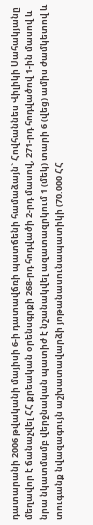դատարանի 2006 թվականի մայիսի 6-ի դատավճռի պատճենի համաձայն` Հովհաննես Վիլիկի Սահակյանը մեղավոր է ճանաչվել ՀՀ քրեական օրենսգրքի 268-րդ հոդվածի 2-րդ մասով, 271-րդ հոդվածով 1-ին մասով և նրա նկատմամբ վերջնական պատիժ է նշանակվել ազատազրկում 1 (մեկ) տարի 6 (վեց) ամիս ժամկետով և տուգանք նվազագույն աշխատավարձի յոթանասունապատիկի (70.000 ՀՀ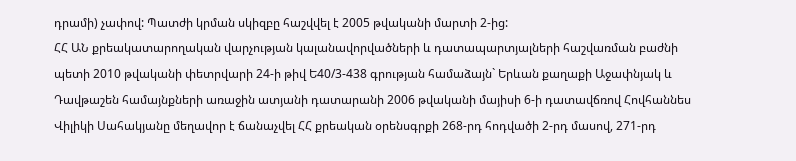դրամի) չափով: Պատժի կրման սկիզբը հաշվվել է 2005 թվականի մարտի 2-ից:
ՀՀ ԱՆ քրեակատարողական վարչության կալանավորվածների և դատապարտյալների հաշվառման բաժնի պետի 2010 թվականի փետրվարի 24-ի թիվ Ե40/3-438 գրության համաձայն` Երևան քաղաքի Աջափնյակ և Դավթաշեն համայնքների առաջին ատյանի դատարանի 2006 թվականի մայիսի 6-ի դատավճռով Հովհաննես Վիլիկի Սահակյանը մեղավոր է ճանաչվել ՀՀ քրեական օրենսգրքի 268-րդ հոդվածի 2-րդ մասով, 271-րդ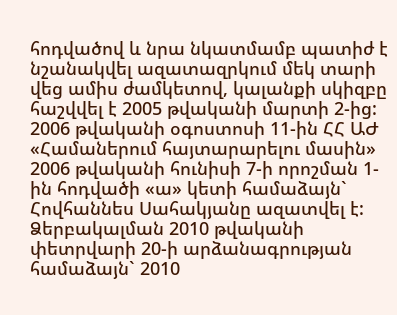հոդվածով և նրա նկատմամբ պատիժ է նշանակվել ազատազրկում մեկ տարի վեց ամիս ժամկետով, կալանքի սկիզբը հաշվվել է 2005 թվականի մարտի 2-ից: 2006 թվականի օգոստոսի 11-ին ՀՀ ԱԺ «Համաներում հայտարարելու մասին» 2006 թվականի հունիսի 7-ի որոշման 1-ին հոդվածի «ա» կետի համաձայն` Հովհաննես Սահակյանը ազատվել է:
Ձերբակալման 2010 թվականի փետրվարի 20-ի արձանագրության համաձայն` 2010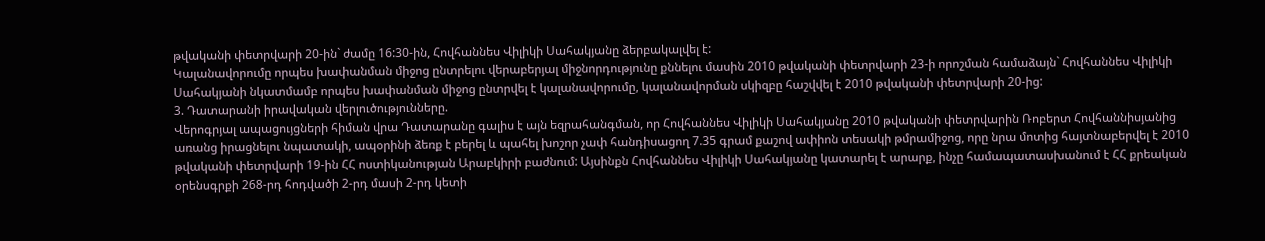թվականի փետրվարի 20-ին` ժամը 16:30-ին, Հովհաննես Վիլիկի Սահակյանը ձերբակալվել է:
Կալանավորումը որպես խափանման միջոց ընտրելու վերաբերյալ միջնորդությունը քննելու մասին 2010 թվականի փետրվարի 23-ի որոշման համաձայն` Հովհաննես Վիլիկի Սահակյանի նկատմամբ որպես խափանման միջոց ընտրվել է կալանավորումը, կալանավորման սկիզբը հաշվվել է 2010 թվականի փետրվարի 20-ից:
3. Դատարանի իրավական վերլուծությունները.
Վերոգրյալ ապացույցների հիման վրա Դատարանը գալիս է այն եզրահանգման, որ Հովհաննես Վիլիկի Սահակյանը 2010 թվականի փետրվարին Ռոբերտ Հովհաննիսյանից առանց իրացնելու նպատակի, ապօրինի ձեռք է բերել և պահել խոշոր չափ հանդիսացող 7.35 գրամ քաշով ափիոն տեսակի թմրամիջոց, որը նրա մոտից հայտնաբերվել է 2010 թվականի փետրվարի 19-ին ՀՀ ոստիկանության Արաբկիրի բաժնում: Այսինքն Հովհաննես Վիլիկի Սահակյանը կատարել է արարք, ինչը համապատասխանում է ՀՀ քրեական օրենսգրքի 268-րդ հոդվածի 2-րդ մասի 2-րդ կետի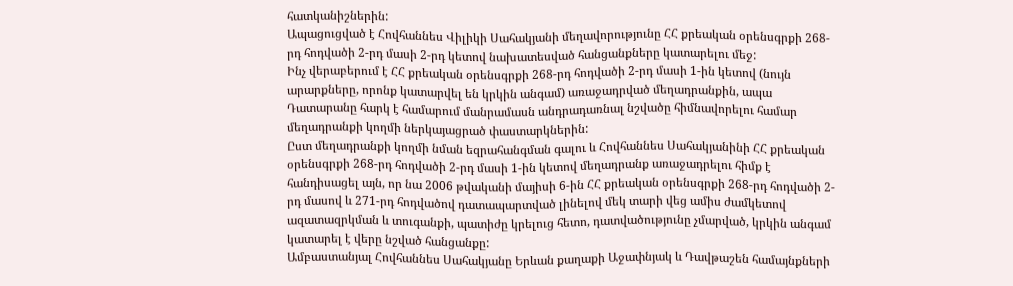հատկանիշներին:
Ապացուցված է Հովհաննես Վիլիկի Սահակյանի մեղավորությունը ՀՀ քրեական օրենսգրքի 268-րդ հոդվածի 2-րդ մասի 2-րդ կետով նախատեսված հանցանքները կատարելու մեջ:
Ինչ վերաբերում է ՀՀ քրեական օրենսգրքի 268-րդ հոդվածի 2-րդ մասի 1-ին կետով (նույն արարքները, որոնք կատարվել են կրկին անգամ) առաջադրված մեղադրանքին, ապա Դատարանը հարկ է համարում մանրամասն անդրադառնալ նշվածը հիմնավորելու համար մեղադրանքի կողմի ներկայացրած փաստարկներին:
Ըստ մեղադրանքի կողմի նման եզրահանգման գալու և Հովհաննես Սահակյանինի ՀՀ քրեական օրենսգրքի 268-րդ հոդվածի 2-րդ մասի 1-ին կետով մեղադրանք առաջադրելու հիմք է հանդիսացել այն, որ նա 2006 թվականի մայիսի 6-ին ՀՀ քրեական օրենսգրքի 268-րդ հոդվածի 2-րդ մասով և 271-րդ հոդվածով դատապարտված լինելով մեկ տարի վեց ամիս ժամկետով ազատազրկման և տուգանքի, պատիժը կրելուց հետո, դատվածությունը չմարված, կրկին անգամ կատարել է վերը նշված հանցանքը:
Ամբաստանյալ Հովհաննես Սահակյանը Երևան քաղաքի Աջափնյակ և Դավթաշեն համայնքների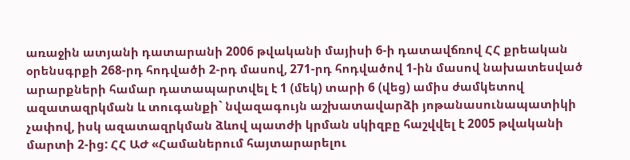առաջին ատյանի դատարանի 2006 թվականի մայիսի 6-ի դատավճռով ՀՀ քրեական օրենսգրքի 268-րդ հոդվածի 2-րդ մասով, 271-րդ հոդվածով 1-ին մասով նախատեսված արարքների համար դատապարտվել է 1 (մեկ) տարի 6 (վեց) ամիս ժամկետով ազատազրկման և տուգանքի` նվազագույն աշխատավարձի յոթանասունապատիկի չափով, իսկ ազատազրկման ձևով պատժի կրման սկիզբը հաշվվել է 2005 թվականի մարտի 2-ից: ՀՀ ԱԺ «Համաներում հայտարարելու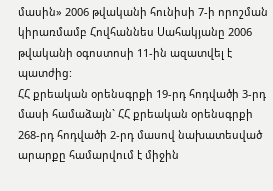մասին» 2006 թվականի հունիսի 7-ի որոշման կիրառմամբ Հովհաննես Սահակյանը 2006 թվականի օգոստոսի 11-ին ազատվել է պատժից:
ՀՀ քրեական օրենսգրքի 19-րդ հոդվածի 3-րդ մասի համաձայն` ՀՀ քրեական օրենսգրքի 268-րդ հոդվածի 2-րդ մասով նախատեսված արարքը համարվում է միջին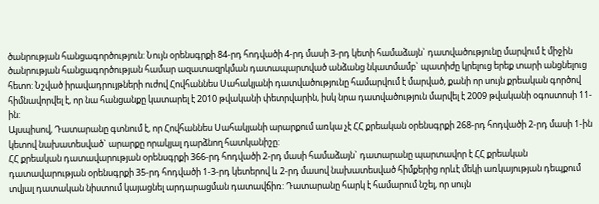ծանրության հանցագործություն: Նույն օրենսգրքի 84-րդ հոդվածի 4-րդ մասի 3-րդ կետի համաձայն` դատվածությունը մարվում է միջին ծանրության հանցագործության համար ազատազրկման դատապարտված անձանց նկատմամբ` պատիժը կրելուց երեք տարի անցնելուց հետո: Նշված իրավադրույթների ուժով Հովհաննես Սահակյանի դատվածությունը համարվում է մարված, քանի որ սույն քրեական գործով հիմնավորվել է, որ նա հանցանքը կատարել է 2010 թվականի փետրվարին, իսկ նրա դատվածություն մարվել է 2009 թվականի օգոստոսի 11-ին:
Այսպիսով, Դատարանը գտնում է, որ Հովհաննես Սահակյանի արարքում առկա չէ ՀՀ քրեական օրենսգրքի 268-րդ հոդվածի 2-րդ մասի 1-ին կետով նախատեսված` արարքը որակյալ դարձնող հատկանիշը:
ՀՀ քրեական դատավարության օրենսգրքի 366-րդ հոդվածի 2-րդ մասի համաձայն` դատարանը պարտավոր է ՀՀ քրեական դատավարության օրենսգրքի 35-րդ հոդվածի 1-3-րդ կետերով և 2-րդ մասով նախատեսված հիմքերից որևէ մեկի առկայության դեպքում տվյալ դատական նիստում կայացնել արդարացման դատավճիռ: Դատարանը հարկ է համարում նշել, որ սույն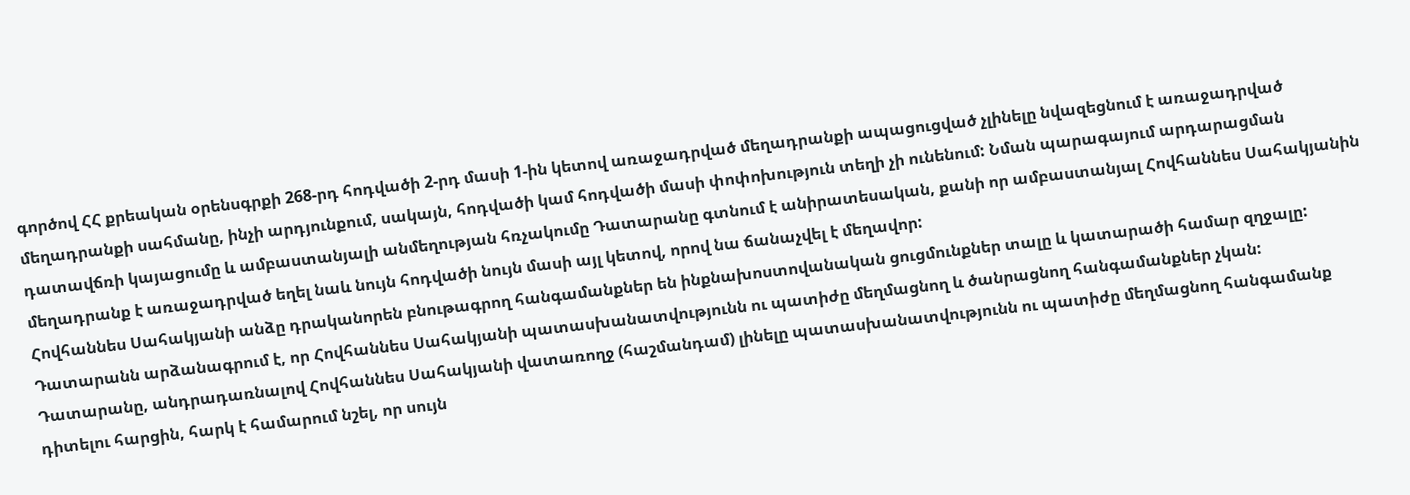գործով ՀՀ քրեական օրենսգրքի 268-րդ հոդվածի 2-րդ մասի 1-ին կետով առաջադրված մեղադրանքի ապացուցված չլինելը նվազեցնում է առաջադրված մեղադրանքի սահմանը, ինչի արդյունքում, սակայն, հոդվածի կամ հոդվածի մասի փոփոխություն տեղի չի ունենում: Նման պարագայում արդարացման դատավճռի կայացումը և ամբաստանյալի անմեղության հռչակումը Դատարանը գտնում է անիրատեսական, քանի որ ամբաստանյալ Հովհաննես Սահակյանին մեղադրանք է առաջադրված եղել նաև նույն հոդվածի նույն մասի այլ կետով, որով նա ճանաչվել է մեղավոր:
Հովհաննես Սահակյանի անձը դրականորեն բնութագրող հանգամանքներ են ինքնախոստովանական ցուցմունքներ տալը և կատարածի համար զղջալը:
Դատարանն արձանագրում է, որ Հովհաննես Սահակյանի պատասխանատվությունն ու պատիժը մեղմացնող և ծանրացնող հանգամանքներ չկան:
Դատարանը, անդրադառնալով Հովհաննես Սահակյանի վատառողջ (հաշմանդամ) լինելը պատասխանատվությունն ու պատիժը մեղմացնող հանգամանք դիտելու հարցին, հարկ է համարում նշել, որ սույն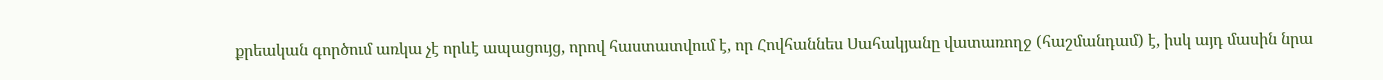քրեական գործում առկա չէ որևէ ապացույց, որով հաստատվում է, որ Հովհաննես Սահակյանը վատառողջ (հաշմանդամ) է, իսկ այդ մասին նրա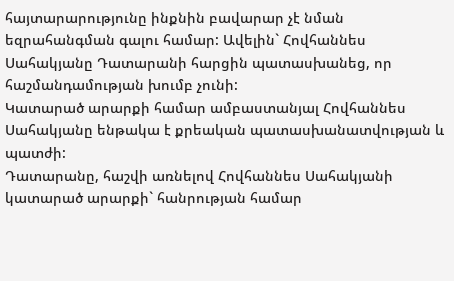հայտարարությունը ինքնին բավարար չէ նման եզրահանգման գալու համար: Ավելին` Հովհաննես Սահակյանը Դատարանի հարցին պատասխանեց, որ հաշմանդամության խումբ չունի:
Կատարած արարքի համար ամբաստանյալ Հովհաննես Սահակյանը ենթակա է քրեական պատասխանատվության և պատժի:
Դատարանը, հաշվի առնելով Հովհաննես Սահակյանի կատարած արարքի` հանրության համար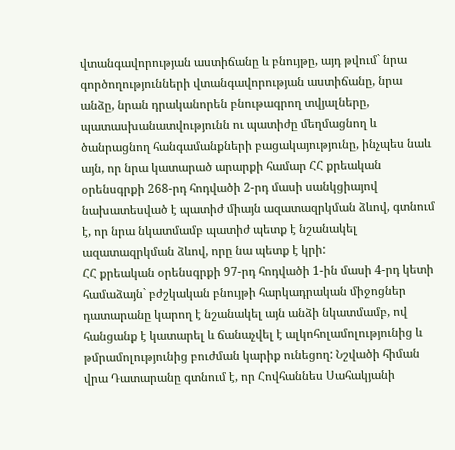վտանգավորության աստիճանը և բնույթը, այդ թվում` նրա գործողությունների վտանգավորության աստիճանը, նրա անձը, նրան դրականորեն բնութագրող տվյալները, պատասխանատվությունն ու պատիժը մեղմացնող և ծանրացնող հանգամանքների բացակայությունը, ինչպես նաև այն, որ նրա կատարած արարքի համար ՀՀ քրեական օրենսգրքի 268-րդ հոդվածի 2-րդ մասի սանկցիայով նախատեսված է պատիժ միայն ազատազրկման ձևով, գտնում է, որ նրա նկատմամբ պատիժ պետք է նշանակել ազատազրկման ձևով, որը նա պետք է կրի:
ՀՀ քրեական օրենսգրքի 97-րդ հոդվածի 1-ին մասի 4-րդ կետի համաձայն` բժշկական բնույթի հարկադրական միջոցներ դատարանը կարող է նշանակել այն անձի նկատմամբ, ով հանցանք է կատարել և ճանաչվել է ալկոհոլամոլությունից և թմրամոլությունից բուժման կարիք ունեցող: Նշվածի հիման վրա Դատարանը գտնում է, որ Հովհաննես Սահակյանի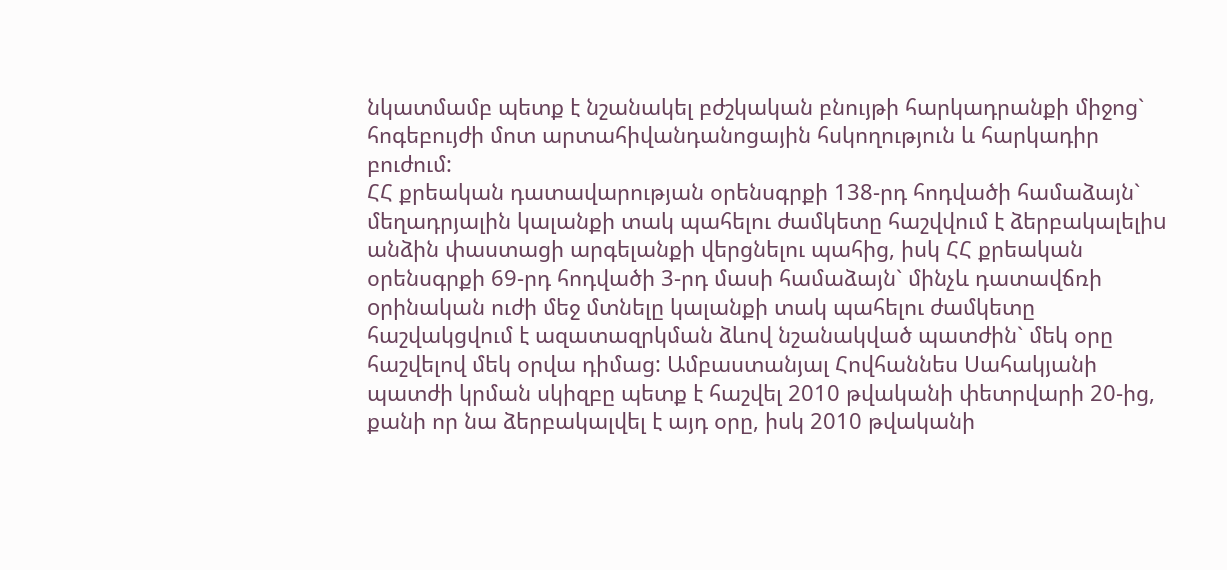նկատմամբ պետք է նշանակել բժշկական բնույթի հարկադրանքի միջոց` հոգեբույժի մոտ արտահիվանդանոցային հսկողություն և հարկադիր բուժում:
ՀՀ քրեական դատավարության օրենսգրքի 138-րդ հոդվածի համաձայն` մեղադրյալին կալանքի տակ պահելու ժամկետը հաշվվում է ձերբակալելիu անձին փաստացի արգելանքի վերցնելու պահից, իսկ ՀՀ քրեական օրենսգրքի 69-րդ հոդվածի 3-րդ մասի համաձայն` մինչև դատավճռի oրինական ուժի մեջ մտնելը կալանքի տակ պահելու ժամկետը հաշվակցվում է ազատազրկման ձևով նշանակված պատժին` մեկ օրը հաշվելով մեկ օրվա դիմաց: Ամբաստանյալ Հովհաննես Սահակյանի պատժի կրման սկիզբը պետք է հաշվել 2010 թվականի փետրվարի 20-ից, քանի որ նա ձերբակալվել է այդ օրը, իսկ 2010 թվականի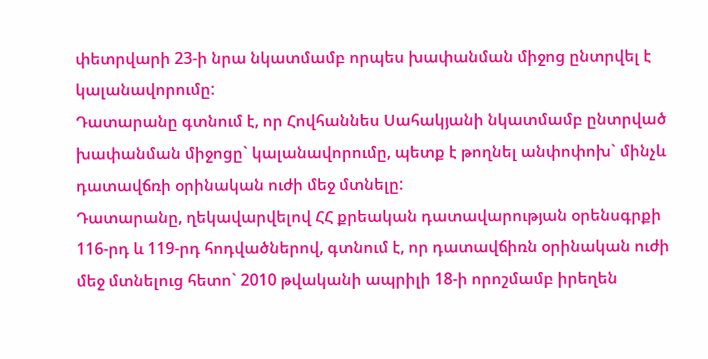փետրվարի 23-ի նրա նկատմամբ որպես խափանման միջոց ընտրվել է կալանավորումը:
Դատարանը գտնում է, որ Հովհաննես Սահակյանի նկատմամբ ընտրված խափանման միջոցը` կալանավորումը, պետք է թողնել անփոփոխ` մինչև դատավճռի օրինական ուժի մեջ մտնելը:
Դատարանը, ղեկավարվելով ՀՀ քրեական դատավարության օրենսգրքի 116-րդ և 119-րդ հոդվածներով, գտնում է, որ դատավճիռն օրինական ուժի մեջ մտնելուց հետո` 2010 թվականի ապրիլի 18-ի որոշմամբ իրեղեն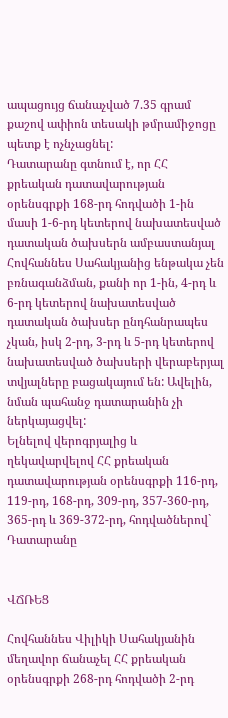ապացույց ճանաչված 7.35 գրամ քաշով ափիոն տեսակի թմրամիջոցը պետք է ոչնչացնել:
Դատարանը գտնում է, որ ՀՀ քրեական դատավարության օրենսգրքի 168-րդ հոդվածի 1-ին մասի 1-6-րդ կետերով նախատեսված դատական ծախսերն ամբաստանյալ Հովհաննես Սահակյանից ենթակա չեն բռնագանձման, քանի որ 1-ին, 4-րդ և 6-րդ կետերով նախատեսված դատական ծախսեր ընդհանրապես չկան, իսկ 2-րդ, 3-րդ և 5-րդ կետերով նախատեսված ծախսերի վերաբերյալ տվյալները բացակայում են: Ավելին, նման պահանջ դատարանին չի ներկայացվել:
Ելնելով վերոգրյալից և ղեկավարվելով ՀՀ քրեական դատավարության օրենսգրքի 116-րդ, 119-րդ, 168-րդ, 309-րդ, 357-360-րդ, 365-րդ և 369-372-րդ, հոդվածներով` Դատարանը


ՎՃՌԵՑ

Հովհաննես Վիլիկի Սահակյանին մեղավոր ճանաչել ՀՀ քրեական օրենսգրքի 268-րդ հոդվածի 2-րդ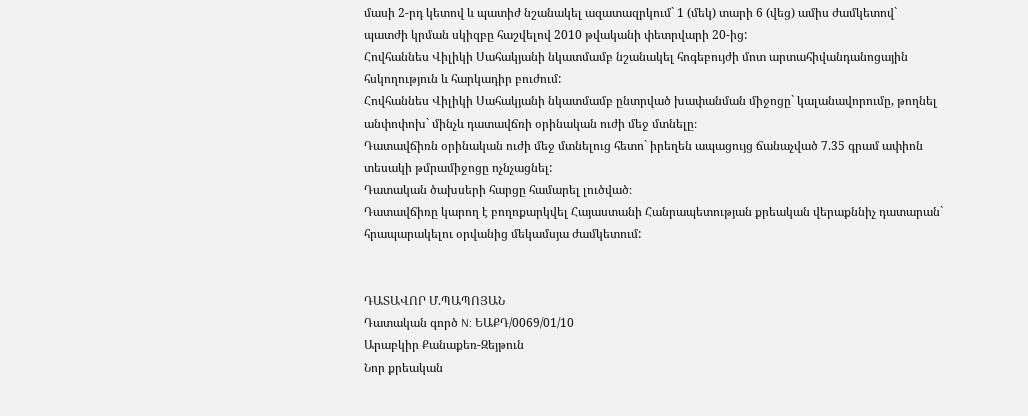մասի 2-րդ կետով և պատիժ նշանակել ազատազրկում` 1 (մեկ) տարի 6 (վեց) ամիս ժամկետով` պատժի կրման սկիզբը հաշվելով 2010 թվականի փետրվարի 20-ից:
Հովհաննես Վիլիկի Սահակյանի նկատմամբ նշանակել հոգեբույժի մոտ արտահիվանդանոցային հսկողություն և հարկադիր բուժում:
Հովհաննես Վիլիկի Սահակյանի նկատմամբ ընտրված խափանման միջոցը` կալանավորումը, թողնել անփոփոխ` մինչև դատավճռի օրինական ուժի մեջ մտնելը։
Դատավճիռն օրինական ուժի մեջ մտնելուց հետո` իրեղեն ապացույց ճանաչված 7.35 գրամ ափիոն տեսակի թմրամիջոցը ոչնչացնել:
Դատական ծախսերի հարցը համարել լուծված։
Դատավճիռը կարող է բողոքարկվել Հայաստանի Հանրապետության քրեական վերաքննիչ դատարան` հրապարակելու օրվանից մեկամսյա ժամկետում:


ԴԱՏԱՎՈՐ Մ.ՊԱՊՈՅԱՆ
Դատական գործ N: ԵԱՔԴ/0069/01/10
Արաբկիր Քանաքեռ-Զեյթուն
Նոր քրեական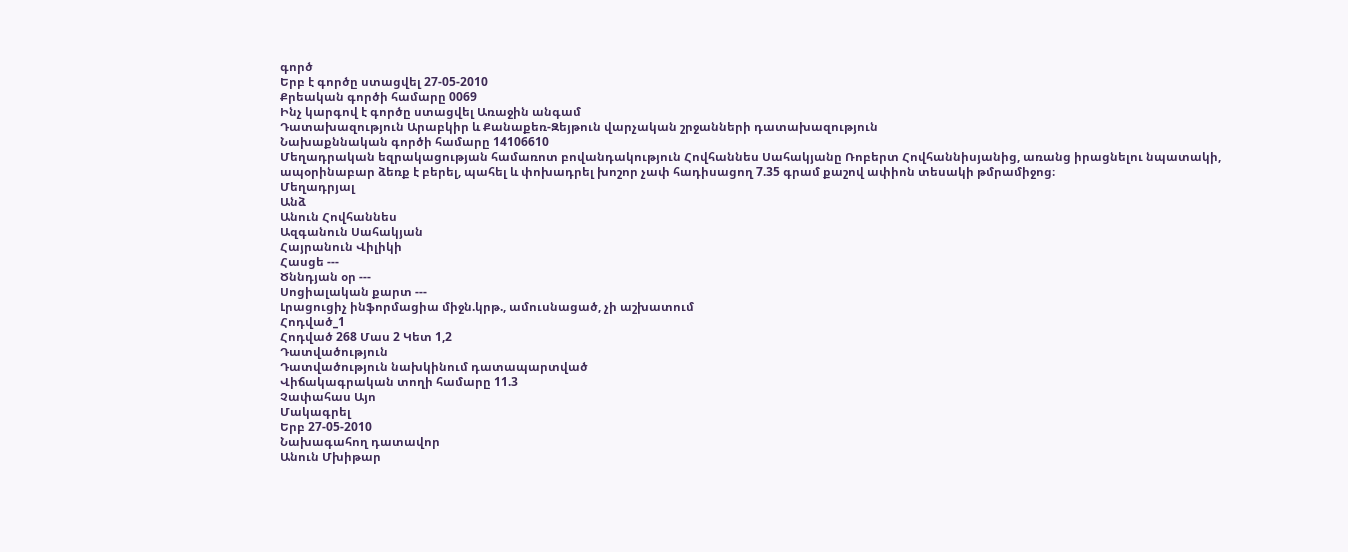գործ
Երբ է գործը ստացվել 27-05-2010
Քրեական գործի համարը 0069
Ինչ կարգով է գործը ստացվել Առաջին անգամ
Դատախազություն Արաբկիր և Քանաքեռ-Զեյթուն վարչական շրջանների դատախազություն
Նախաքննական գործի համարը 14106610
Մեղադրական եզրակացության համառոտ բովանդակություն Հովհաննես Սահակյանը Ռոբերտ Հովհաննիսյանից, առանց իրացնելու նպատակի, ապօրինաբար ձեռք է բերել, պահել և փոխադրել խոշոր չափ հադիսացող 7.35 գրամ քաշով ափիոն տեսակի թմրամիջոց։
Մեղադրյալ
Անձ
Անուն Հովհաննես
Ազգանուն Սահակյան
Հայրանուն Վիլիկի
Հասցե ---
Ծննդյան օր ---
Սոցիալական քարտ ---
Լրացուցիչ ինֆորմացիա միջն.կրթ., ամուսնացած, չի աշխատում
Հոդված_1
Հոդված 268 Մաս 2 Կետ 1,2
Դատվածություն
Դատվածություն նախկինում դատապարտված
Վիճակագրական տողի համարը 11.3
Չափահաս Այո
Մակագրել
Երբ 27-05-2010
Նախագահող դատավոր
Անուն Մխիթար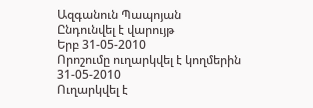Ազգանուն Պապոյան
Ընդունվել է վարույթ
Երբ 31-05-2010
Որոշումը ուղարկվել է կողմերին 31-05-2010
Ուղարկվել է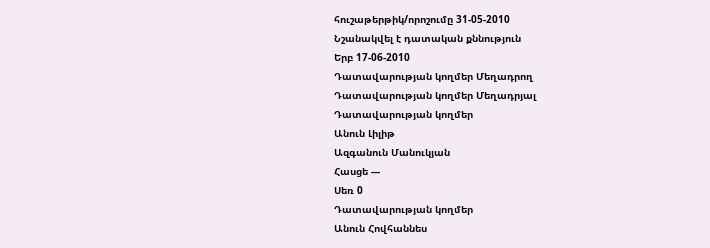հուշաթերթիկ/որոշումը 31-05-2010
Նշանակվել է դատական քննություն
Երբ 17-06-2010
Դատավարության կողմեր Մեղադրող
Դատավարության կողմեր Մեղադրյալ
Դատավարության կողմեր
Անուն Լիլիթ
Ազգանուն Մանուկյան
Հասցե ---
Սեռ 0
Դատավարության կողմեր
Անուն Հովհաննես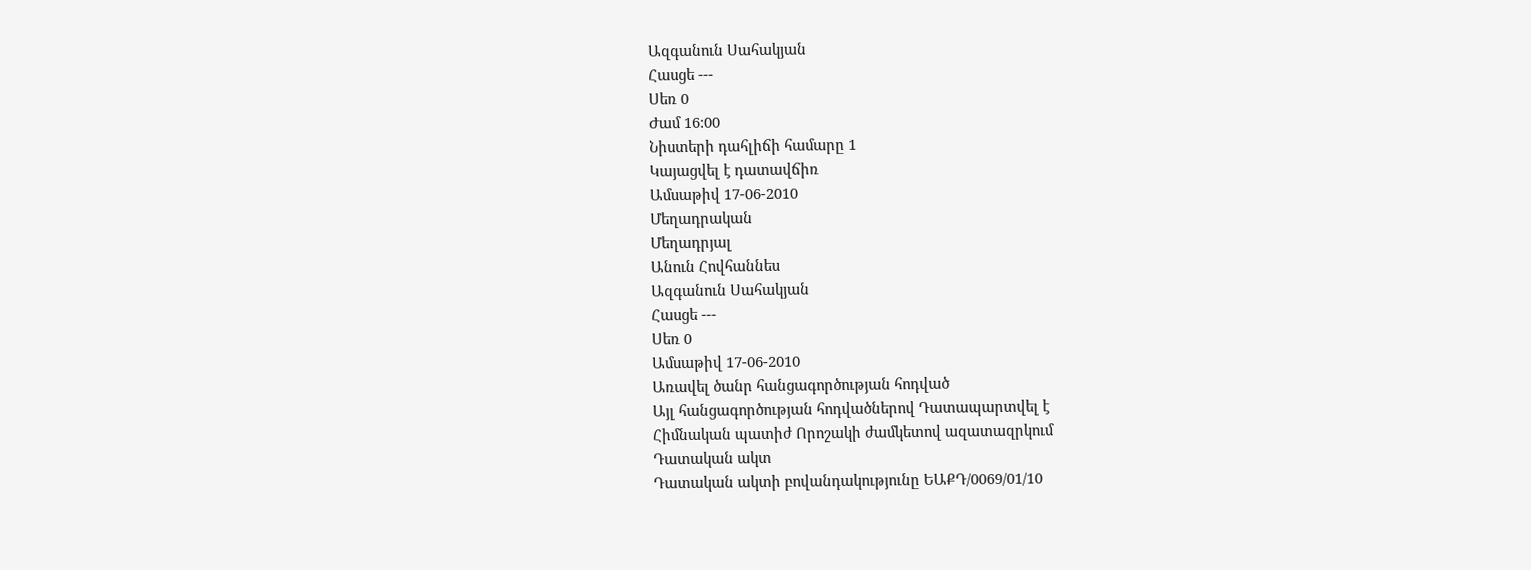Ազգանուն Սահակյան
Հասցե ---
Սեռ 0
Ժամ 16:00
Նիստերի դահլիճի համարը 1
Կայացվել է դատավճիռ
Ամսաթիվ 17-06-2010
Մեղադրական
Մեղադրյալ
Անուն Հովհաննես
Ազգանուն Սահակյան
Հասցե ---
Սեռ 0
Ամսաթիվ 17-06-2010
Առավել ծանր հանցագործության հոդված
Այլ հանցագործության հոդվածներով Դատապարտվել է
Հիմնական պատիժ Որոշակի ժամկետով ազատազրկում
Դատական ակտ
Դատական ակտի բովանդակությունը ԵԱՔԴ/0069/01/10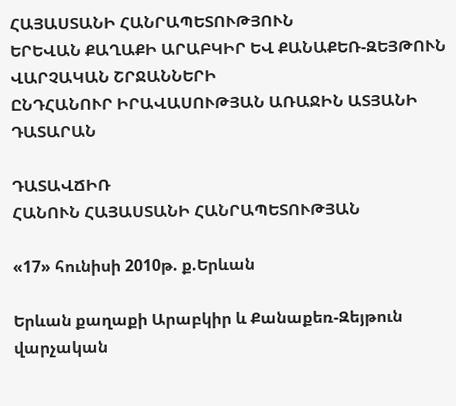ՀԱՅԱՍՏԱՆԻ ՀԱՆՐԱՊԵՏՈՒԹՅՈՒՆ
ԵՐԵՎԱՆ ՔԱՂԱՔԻ ԱՐԱԲԿԻՐ ԵՎ ՔԱՆԱՔԵՌ-ԶԵՅԹՈՒՆ ՎԱՐՉԱԿԱՆ ՇՐՋԱՆՆԵՐԻ
ԸՆԴՀԱՆՈՒՐ ԻՐԱՎԱՍՈՒԹՅԱՆ ԱՌԱՋԻՆ ԱՏՅԱՆԻ ԴԱՏԱՐԱՆ

ԴԱՏԱՎՃԻՌ
ՀԱՆՈՒՆ ՀԱՅԱՍՏԱՆԻ ՀԱՆՐԱՊԵՏՈՒԹՅԱՆ

«17» հունիսի 2010թ. ք.Երևան

Երևան քաղաքի Արաբկիր և Քանաքեռ-Զեյթուն վարչական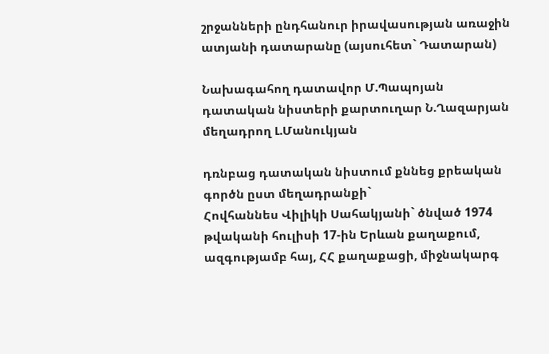շրջանների ընդհանուր իրավասության առաջին ատյանի դատարանը (այսուհետ` Դատարան)

Նախագահող դատավոր Մ.Պապոյան
դատական նիստերի քարտուղար Ն.Ղազարյան
մեղադրող Լ.Մանուկյան

դռնբաց դատական նիստում քննեց քրեական գործն ըստ մեղադրանքի`
Հովհաննես Վիլիկի Սահակյանի` ծնված 1974 թվականի հուլիսի 17-ին Երևան քաղաքում, ազգությամբ հայ, ՀՀ քաղաքացի, միջնակարգ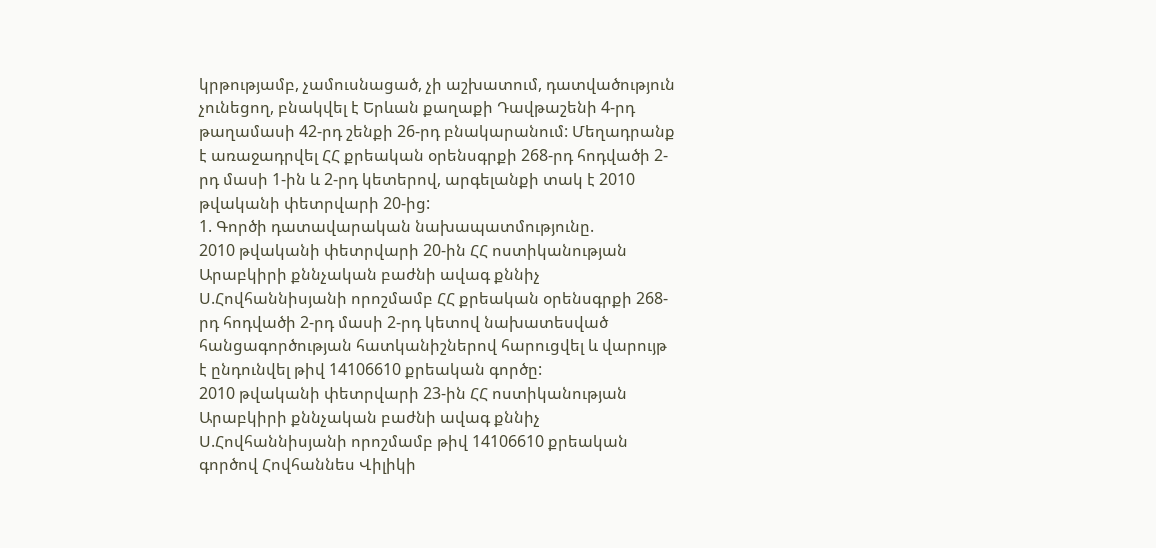կրթությամբ, չամուսնացած, չի աշխատում, դատվածություն չունեցող, բնակվել է Երևան քաղաքի Դավթաշենի 4-րդ թաղամասի 42-րդ շենքի 26-րդ բնակարանում: Մեղադրանք է առաջադրվել ՀՀ քրեական օրենսգրքի 268-րդ հոդվածի 2-րդ մասի 1-ին և 2-րդ կետերով, արգելանքի տակ է 2010 թվականի փետրվարի 20-ից:
1. Գործի դատավարական նախապատմությունը.
2010 թվականի փետրվարի 20-ին ՀՀ ոստիկանության Արաբկիրի քննչական բաժնի ավագ քննիչ Ս.Հովհաննիսյանի որոշմամբ ՀՀ քրեական օրենսգրքի 268-րդ հոդվածի 2-րդ մասի 2-րդ կետով նախատեսված հանցագործության հատկանիշներով հարուցվել և վարույթ է ընդունվել թիվ 14106610 քրեական գործը:
2010 թվականի փետրվարի 23-ին ՀՀ ոստիկանության Արաբկիրի քննչական բաժնի ավագ քննիչ Ս.Հովհաննիսյանի որոշմամբ թիվ 14106610 քրեական գործով Հովհաննես Վիլիկի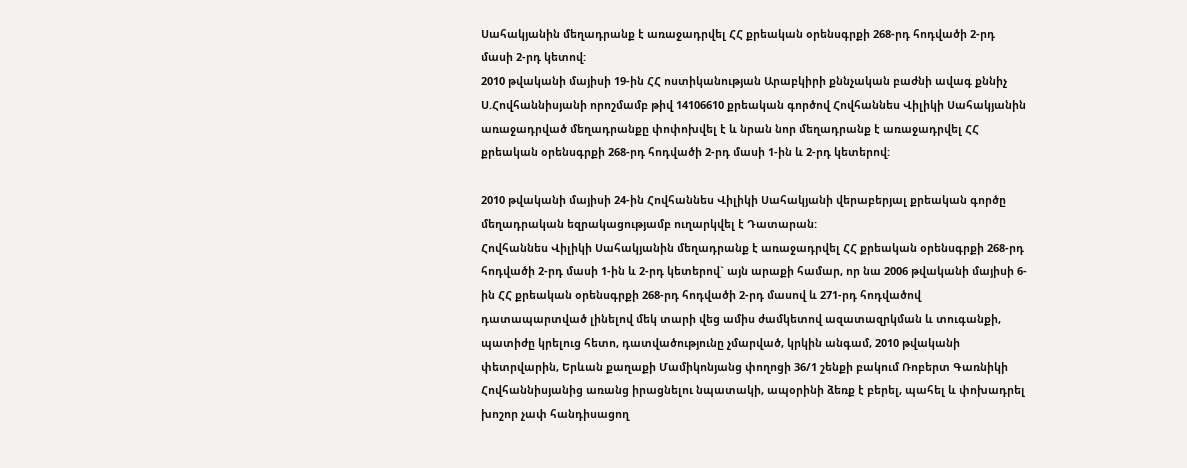Սահակյանին մեղադրանք է առաջադրվել ՀՀ քրեական օրենսգրքի 268-րդ հոդվածի 2-րդ մասի 2-րդ կետով:
2010 թվականի մայիսի 19-ին ՀՀ ոստիկանության Արաբկիրի քննչական բաժնի ավագ քննիչ Ս.Հովհաննիսյանի որոշմամբ թիվ 14106610 քրեական գործով Հովհաննես Վիլիկի Սահակյանին առաջադրված մեղադրանքը փոփոխվել է և նրան նոր մեղադրանք է առաջադրվել ՀՀ քրեական օրենսգրքի 268-րդ հոդվածի 2-րդ մասի 1-ին և 2-րդ կետերով:

2010 թվականի մայիսի 24-ին Հովհաննես Վիլիկի Սահակյանի վերաբերյալ քրեական գործը մեղադրական եզրակացությամբ ուղարկվել է Դատարան:
Հովհաննես Վիլիկի Սահակյանին մեղադրանք է առաջադրվել ՀՀ քրեական օրենսգրքի 268-րդ հոդվածի 2-րդ մասի 1-ին և 2-րդ կետերով` այն արաքի համար, որ նա 2006 թվականի մայիսի 6-ին ՀՀ քրեական օրենսգրքի 268-րդ հոդվածի 2-րդ մասով և 271-րդ հոդվածով դատապարտված լինելով մեկ տարի վեց ամիս ժամկետով ազատազրկման և տուգանքի, պատիժը կրելուց հետո, դատվածությունը չմարված, կրկին անգամ, 2010 թվականի փետրվարին, Երևան քաղաքի Մամիկոնյանց փողոցի 36/1 շենքի բակում Ռոբերտ Գառնիկի Հովհաննիսյանից առանց իրացնելու նպատակի, ապօրինի ձեռք է բերել, պահել և փոխադրել խոշոր չափ հանդիսացող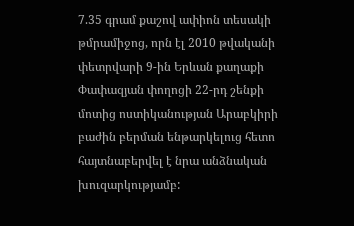7.35 գրամ քաշով ափիոն տեսակի թմրամիջոց, որն էլ 2010 թվականի փետրվարի 9-ին Երևան քաղաքի Փափազյան փողոցի 22-րդ շենքի մոտից ոստիկանության Արաբկիրի բաժին բերման ենթարկելուց հետո հայտնաբերվել է նրա անձնական խուզարկությամբ: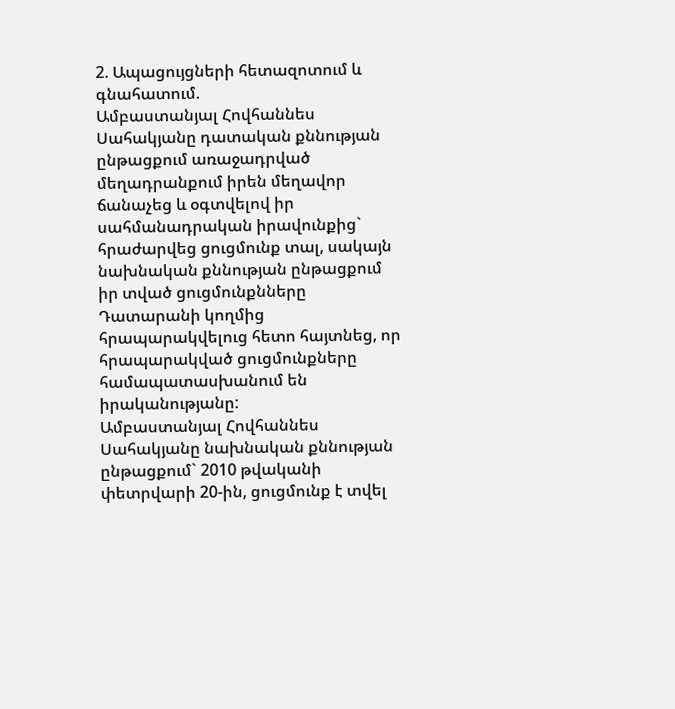2. Ապացույցների հետազոտում և գնահատում.
Ամբաստանյալ Հովհաննես Սահակյանը դատական քննության ընթացքում առաջադրված մեղադրանքում իրեն մեղավոր ճանաչեց և օգտվելով իր սահմանադրական իրավունքից` հրաժարվեց ցուցմունք տալ, սակայն նախնական քննության ընթացքում իր տված ցուցմունքնները Դատարանի կողմից հրապարակվելուց հետո հայտնեց, որ հրապարակված ցուցմունքները համապատասխանում են իրականությանը:
Ամբաստանյալ Հովհաննես Սահակյանը նախնական քննության ընթացքում` 2010 թվականի փետրվարի 20-ին, ցուցմունք է տվել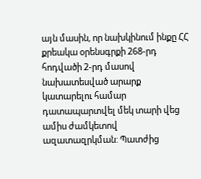այն մասին, որ նախկինում ինքը ՀՀ քրեակա օրենսգրքի 268-րդ հոդվածի 2-րդ մասով նախատեսված արարք կատարելու համար դատապարտվել մեկ տարի վեց ամիս ժամկետով ազատազրկման: Պատժից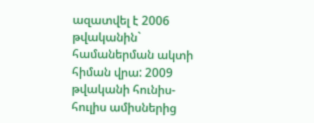ազատվել է 2006 թվականին` համաներման ակտի հիման վրա: 2009 թվականի հունիս-հուլիս ամիսներից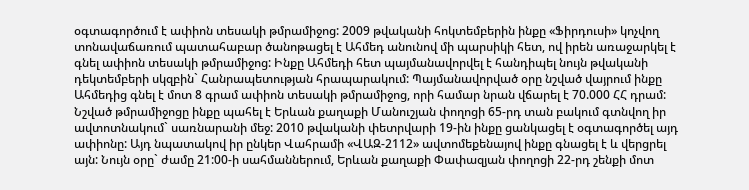օգտագործում է ափիոն տեսակի թմրամիջոց: 2009 թվականի հոկտեմբերին ինքը «Ֆիրդուսի» կոչվող տոնավաճառում պատահաբար ծանոթացել է Ահմեդ անունով մի պարսիկի հետ, ով իրեն առաջարկել է գնել ափիոն տեսակի թմրամիջոց: Ինքը Ահմեդի հետ պայմանավորվել է հանդիպել նույն թվականի դեկտեմբերի սկզբին` Հանրապետության հրապարակում: Պայմանավորված օրը նշված վայրում ինքը Ահմեդից գնել է մոտ 8 գրամ ափիոն տեսակի թմրամիջոց, որի համար նրան վճարել է 70.000 ՀՀ դրամ: Նշված թմրամիջոցը ինքը պահել է Երևան քաղաքի Մանուշյան փողոցի 65-րդ տան բակում գտնվող իր ավտոտնակում` սառնարանի մեջ: 2010 թվականի փետրվարի 19-ին ինքը ցանկացել է օգտագործել այդ ափիոնը: Այդ նպատակով իր ընկեր Վահրամի «ՎԱԶ-2112» ավտոմեքենայով ինքը գնացել է և վերցրել այն: Նույն օրը` ժամը 21:00-ի սահմաններում, Երևան քաղաքի Փափազյան փողոցի 22-րդ շենքի մոտ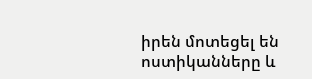իրեն մոտեցել են ոստիկանները և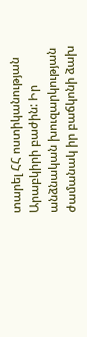տարել ՀՀ ոստիկանության Արաբկիրի բաժին: Իր անձնական խուզարկության ժամանակ իր բաճկոնի ձախ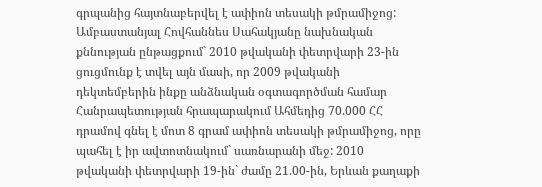գրպանից հայտնաբերվել է ափիոն տեսակի թմրամիջոց:
Ամբաստանյալ Հովհաննես Սահակյանը նախնական քննության ընթացքում` 2010 թվականի փետրվարի 23-ին ցուցմունք է տվել այն մասի, որ 2009 թվականի դեկտեմբերին ինքը անձնական օգտագործման համար Հանրապետության հրապարակում Ահմեդից 70.000 ՀՀ դրամով գնել է մոտ 8 գրամ ափիոն տեսակի թմրամիջոց, որը պահել է իր ավտոտնակում` սառնարանի մեջ: 2010 թվականի փետրվարի 19-ին` ժամը 21.00-ին, Երևան քաղաքի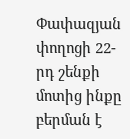Փափազյան փողոցի 22-րդ շենքի մոտից ինքը բերման է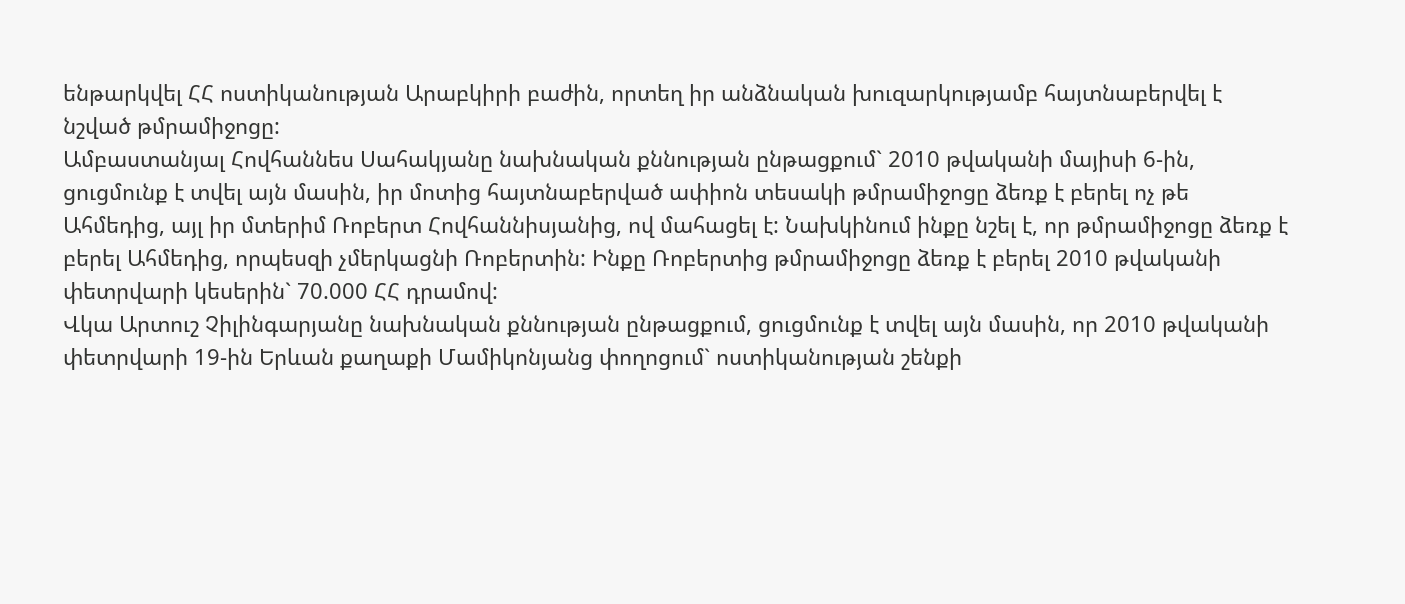ենթարկվել ՀՀ ոստիկանության Արաբկիրի բաժին, որտեղ իր անձնական խուզարկությամբ հայտնաբերվել է նշված թմրամիջոցը:
Ամբաստանյալ Հովհաննես Սահակյանը նախնական քննության ընթացքում` 2010 թվականի մայիսի 6-ին, ցուցմունք է տվել այն մասին, իր մոտից հայտնաբերված ափիոն տեսակի թմրամիջոցը ձեռք է բերել ոչ թե Ահմեդից, այլ իր մտերիմ Ռոբերտ Հովհաննիսյանից, ով մահացել է: Նախկինում ինքը նշել է, որ թմրամիջոցը ձեռք է բերել Ահմեդից, որպեսզի չմերկացնի Ռոբերտին: Ինքը Ռոբերտից թմրամիջոցը ձեռք է բերել 2010 թվականի փետրվարի կեսերին` 70.000 ՀՀ դրամով:
Վկա Արտուշ Չիլինգարյանը նախնական քննության ընթացքում, ցուցմունք է տվել այն մասին, որ 2010 թվականի փետրվարի 19-ին Երևան քաղաքի Մամիկոնյանց փողոցում` ոստիկանության շենքի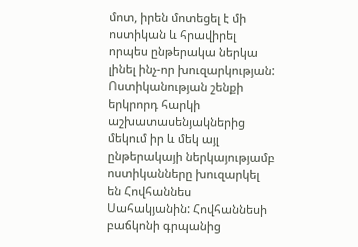մոտ, իրեն մոտեցել է մի ոստիկան և հրավիրել որպես ընթերակա ներկա լինել ինչ-որ խուզարկության: Ոստիկանության շենքի երկրորդ հարկի աշխատասենյակներից մեկում իր և մեկ այլ ընթերակայի ներկայությամբ ոստիկանները խուզարկել են Հովհաննես Սահակյանին: Հովհաննեսի բաճկոնի գրպանից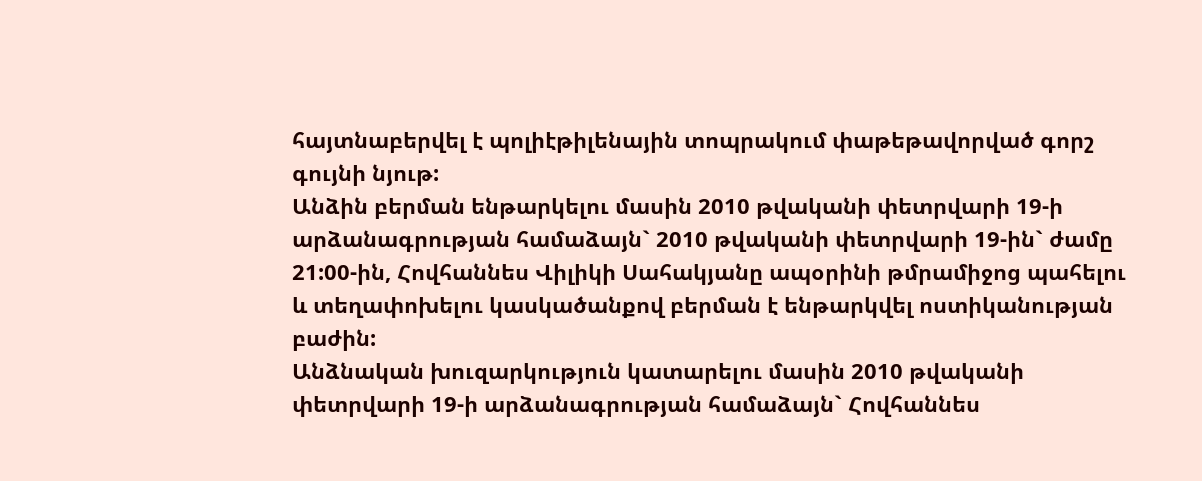հայտնաբերվել է պոլիէթիլենային տոպրակում փաթեթավորված գորշ գույնի նյութ:
Անձին բերման ենթարկելու մասին 2010 թվականի փետրվարի 19-ի արձանագրության համաձայն` 2010 թվականի փետրվարի 19-ին` ժամը 21:00-ին, Հովհաննես Վիլիկի Սահակյանը ապօրինի թմրամիջոց պահելու և տեղափոխելու կասկածանքով բերման է ենթարկվել ոստիկանության բաժին:
Անձնական խուզարկություն կատարելու մասին 2010 թվականի փետրվարի 19-ի արձանագրության համաձայն` Հովհաննես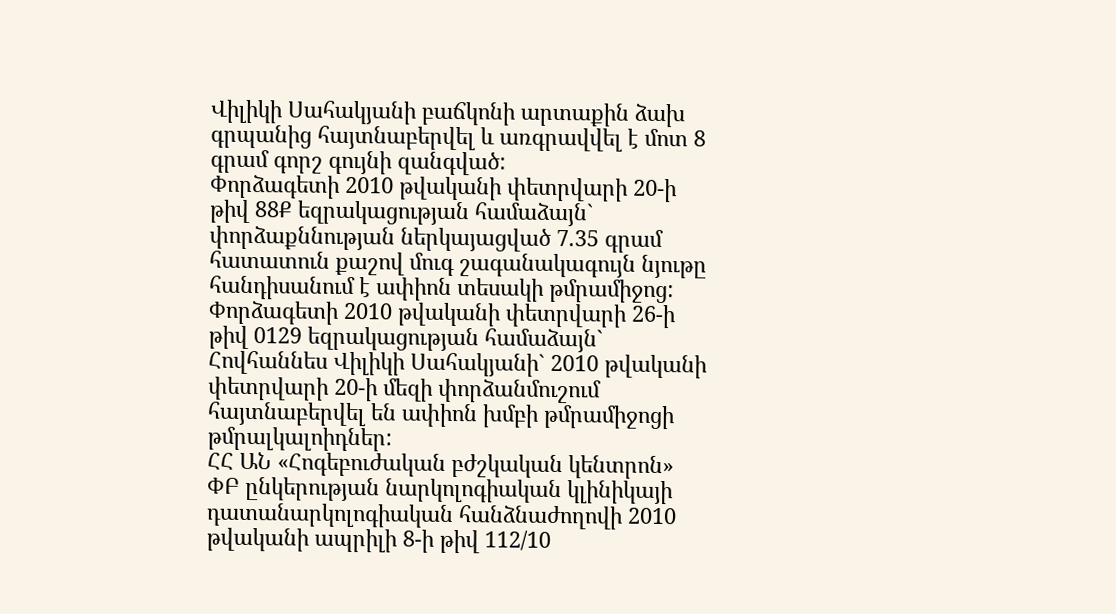Վիլիկի Սահակյանի բաճկոնի արտաքին ձախ գրպանից հայտնաբերվել և առգրավվել է մոտ 8 գրամ գորշ գույնի զանգված:
Փորձագետի 2010 թվականի փետրվարի 20-ի թիվ 88Ք եզրակացության համաձայն` փորձաքննության ներկայացված 7.35 գրամ հատատուն քաշով մուգ շագանակագույն նյութը հանդիսանում է ափիոն տեսակի թմրամիջոց:
Փորձագետի 2010 թվականի փետրվարի 26-ի թիվ 0129 եզրակացության համաձայն` Հովհաննես Վիլիկի Սահակյանի` 2010 թվականի փետրվարի 20-ի մեզի փորձանմուշում հայտնաբերվել են ափիոն խմբի թմրամիջոցի թմրալկալոիդներ:
ՀՀ ԱՆ «Հոգեբուժական բժշկական կենտրոն» ՓԲ ընկերության նարկոլոգիական կլինիկայի դատանարկոլոգիական հանձնաժողովի 2010 թվականի ապրիլի 8-ի թիվ 112/10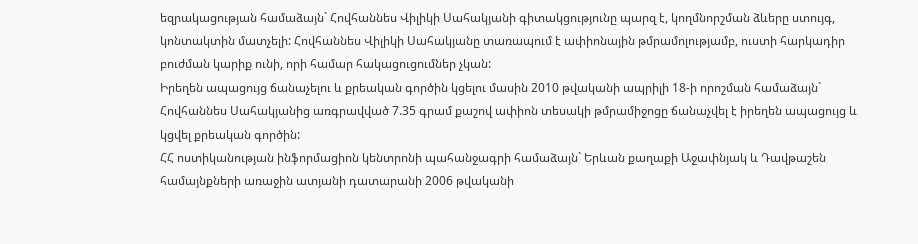եզրակացության համաձայն` Հովհաննես Վիլիկի Սահակյանի գիտակցությունը պարզ է, կողմնորշման ձևերը ստույգ, կոնտակտին մատչելի: Հովհաննես Վիլիկի Սահակյանը տառապում է ափիոնային թմրամոլությամբ, ուստի հարկադիր բուժման կարիք ունի, որի համար հակացուցումներ չկան:
Իրեղեն ապացույց ճանաչելու և քրեական գործին կցելու մասին 2010 թվականի ապրիլի 18-ի որոշման համաձայն` Հովհաննես Սահակյանից առգրավված 7.35 գրամ քաշով ափիոն տեսակի թմրամիջոցը ճանաչվել է իրեղեն ապացույց և կցվել քրեական գործին:
ՀՀ ոստիկանության ինֆորմացիոն կենտրոնի պահանջագրի համաձայն` Երևան քաղաքի Աջափնյակ և Դավթաշեն համայնքների առաջին ատյանի դատարանի 2006 թվականի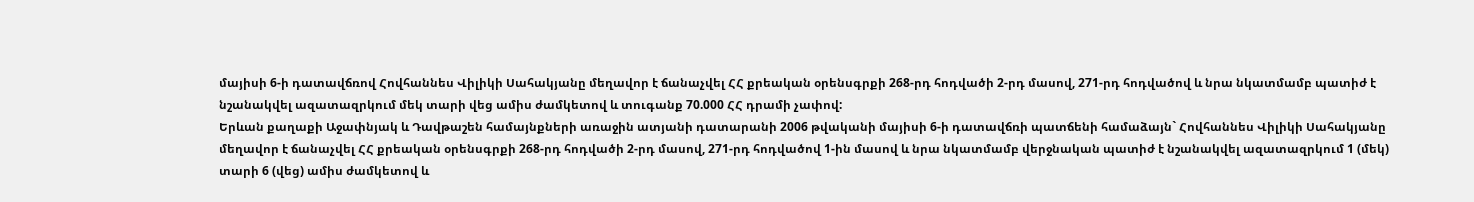մայիսի 6-ի դատավճռով Հովհաննես Վիլիկի Սահակյանը մեղավոր է ճանաչվել ՀՀ քրեական օրենսգրքի 268-րդ հոդվածի 2-րդ մասով, 271-րդ հոդվածով և նրա նկատմամբ պատիժ է նշանակվել ազատազրկում մեկ տարի վեց ամիս ժամկետով և տուգանք 70.000 ՀՀ դրամի չափով:
Երևան քաղաքի Աջափնյակ և Դավթաշեն համայնքների առաջին ատյանի դատարանի 2006 թվականի մայիսի 6-ի դատավճռի պատճենի համաձայն` Հովհաննես Վիլիկի Սահակյանը մեղավոր է ճանաչվել ՀՀ քրեական օրենսգրքի 268-րդ հոդվածի 2-րդ մասով, 271-րդ հոդվածով 1-ին մասով և նրա նկատմամբ վերջնական պատիժ է նշանակվել ազատազրկում 1 (մեկ) տարի 6 (վեց) ամիս ժամկետով և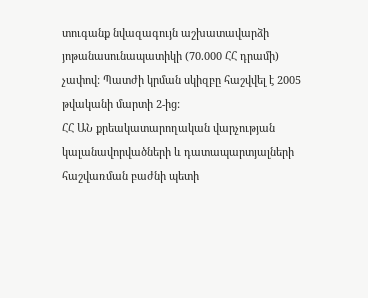տուգանք նվազագույն աշխատավարձի յոթանասունապատիկի (70.000 ՀՀ դրամի) չափով: Պատժի կրման սկիզբը հաշվվել է 2005 թվականի մարտի 2-ից:
ՀՀ ԱՆ քրեակատարողական վարչության կալանավորվածների և դատապարտյալների հաշվառման բաժնի պետի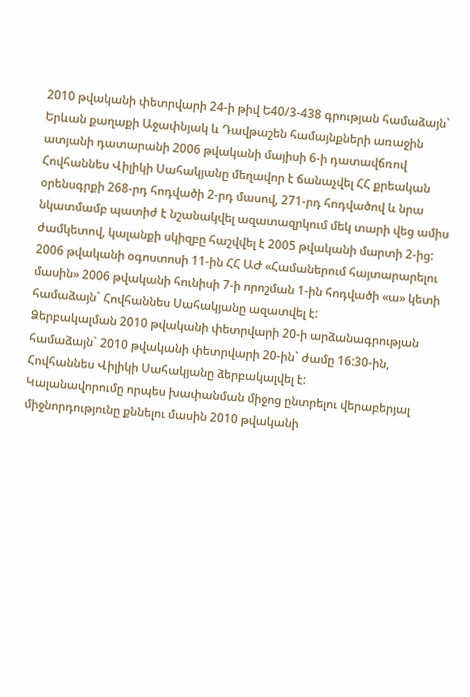2010 թվականի փետրվարի 24-ի թիվ Ե40/3-438 գրության համաձայն` Երևան քաղաքի Աջափնյակ և Դավթաշեն համայնքների առաջին ատյանի դատարանի 2006 թվականի մայիսի 6-ի դատավճռով Հովհաննես Վիլիկի Սահակյանը մեղավոր է ճանաչվել ՀՀ քրեական օրենսգրքի 268-րդ հոդվածի 2-րդ մասով, 271-րդ հոդվածով և նրա նկատմամբ պատիժ է նշանակվել ազատազրկում մեկ տարի վեց ամիս ժամկետով, կալանքի սկիզբը հաշվվել է 2005 թվականի մարտի 2-ից: 2006 թվականի օգոստոսի 11-ին ՀՀ ԱԺ «Համաներում հայտարարելու մասին» 2006 թվականի հունիսի 7-ի որոշման 1-ին հոդվածի «ա» կետի համաձայն` Հովհաննես Սահակյանը ազատվել է:
Ձերբակալման 2010 թվականի փետրվարի 20-ի արձանագրության համաձայն` 2010 թվականի փետրվարի 20-ին` ժամը 16:30-ին, Հովհաննես Վիլիկի Սահակյանը ձերբակալվել է:
Կալանավորումը որպես խափանման միջոց ընտրելու վերաբերյալ միջնորդությունը քննելու մասին 2010 թվականի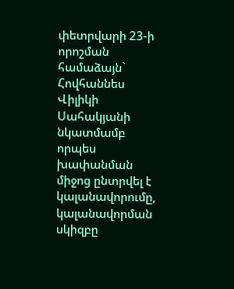փետրվարի 23-ի որոշման համաձայն` Հովհաննես Վիլիկի Սահակյանի նկատմամբ որպես խափանման միջոց ընտրվել է կալանավորումը, կալանավորման սկիզբը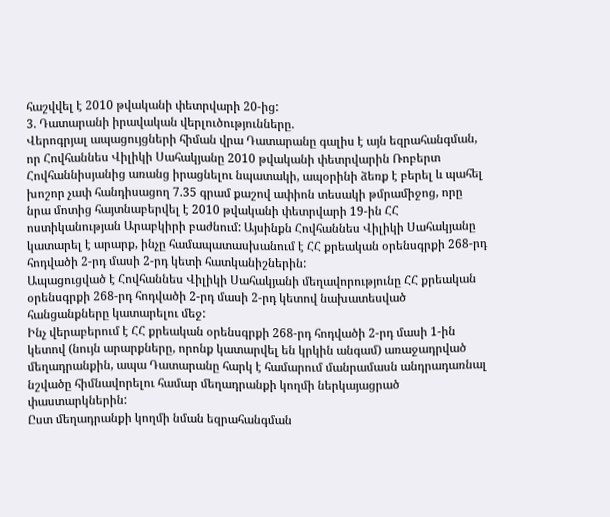հաշվվել է 2010 թվականի փետրվարի 20-ից:
3. Դատարանի իրավական վերլուծությունները.
Վերոգրյալ ապացույցների հիման վրա Դատարանը գալիս է այն եզրահանգման, որ Հովհաննես Վիլիկի Սահակյանը 2010 թվականի փետրվարին Ռոբերտ Հովհաննիսյանից առանց իրացնելու նպատակի, ապօրինի ձեռք է բերել և պահել խոշոր չափ հանդիսացող 7.35 գրամ քաշով ափիոն տեսակի թմրամիջոց, որը նրա մոտից հայտնաբերվել է 2010 թվականի փետրվարի 19-ին ՀՀ ոստիկանության Արաբկիրի բաժնում: Այսինքն Հովհաննես Վիլիկի Սահակյանը կատարել է արարք, ինչը համապատասխանում է ՀՀ քրեական օրենսգրքի 268-րդ հոդվածի 2-րդ մասի 2-րդ կետի հատկանիշներին:
Ապացուցված է Հովհաննես Վիլիկի Սահակյանի մեղավորությունը ՀՀ քրեական օրենսգրքի 268-րդ հոդվածի 2-րդ մասի 2-րդ կետով նախատեսված հանցանքները կատարելու մեջ:
Ինչ վերաբերում է ՀՀ քրեական օրենսգրքի 268-րդ հոդվածի 2-րդ մասի 1-ին կետով (նույն արարքները, որոնք կատարվել են կրկին անգամ) առաջադրված մեղադրանքին, ապա Դատարանը հարկ է համարում մանրամասն անդրադառնալ նշվածը հիմնավորելու համար մեղադրանքի կողմի ներկայացրած փաստարկներին:
Ըստ մեղադրանքի կողմի նման եզրահանգման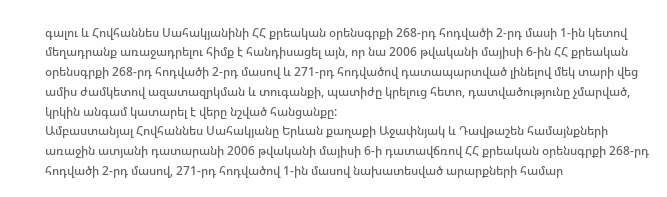գալու և Հովհաննես Սահակյանինի ՀՀ քրեական օրենսգրքի 268-րդ հոդվածի 2-րդ մասի 1-ին կետով մեղադրանք առաջադրելու հիմք է հանդիսացել այն, որ նա 2006 թվականի մայիսի 6-ին ՀՀ քրեական օրենսգրքի 268-րդ հոդվածի 2-րդ մասով և 271-րդ հոդվածով դատապարտված լինելով մեկ տարի վեց ամիս ժամկետով ազատազրկման և տուգանքի, պատիժը կրելուց հետո, դատվածությունը չմարված, կրկին անգամ կատարել է վերը նշված հանցանքը:
Ամբաստանյալ Հովհաննես Սահակյանը Երևան քաղաքի Աջափնյակ և Դավթաշեն համայնքների առաջին ատյանի դատարանի 2006 թվականի մայիսի 6-ի դատավճռով ՀՀ քրեական օրենսգրքի 268-րդ հոդվածի 2-րդ մասով, 271-րդ հոդվածով 1-ին մասով նախատեսված արարքների համար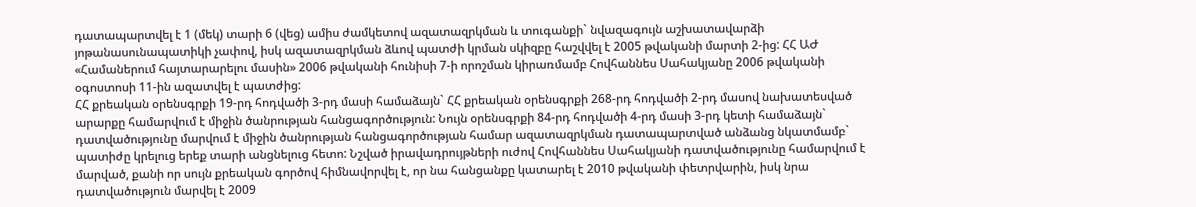դատապարտվել է 1 (մեկ) տարի 6 (վեց) ամիս ժամկետով ազատազրկման և տուգանքի` նվազագույն աշխատավարձի յոթանասունապատիկի չափով, իսկ ազատազրկման ձևով պատժի կրման սկիզբը հաշվվել է 2005 թվականի մարտի 2-ից: ՀՀ ԱԺ «Համաներում հայտարարելու մասին» 2006 թվականի հունիսի 7-ի որոշման կիրառմամբ Հովհաննես Սահակյանը 2006 թվականի օգոստոսի 11-ին ազատվել է պատժից:
ՀՀ քրեական օրենսգրքի 19-րդ հոդվածի 3-րդ մասի համաձայն` ՀՀ քրեական օրենսգրքի 268-րդ հոդվածի 2-րդ մասով նախատեսված արարքը համարվում է միջին ծանրության հանցագործություն: Նույն օրենսգրքի 84-րդ հոդվածի 4-րդ մասի 3-րդ կետի համաձայն` դատվածությունը մարվում է միջին ծանրության հանցագործության համար ազատազրկման դատապարտված անձանց նկատմամբ` պատիժը կրելուց երեք տարի անցնելուց հետո: Նշված իրավադրույթների ուժով Հովհաննես Սահակյանի դատվածությունը համարվում է մարված, քանի որ սույն քրեական գործով հիմնավորվել է, որ նա հանցանքը կատարել է 2010 թվականի փետրվարին, իսկ նրա դատվածություն մարվել է 2009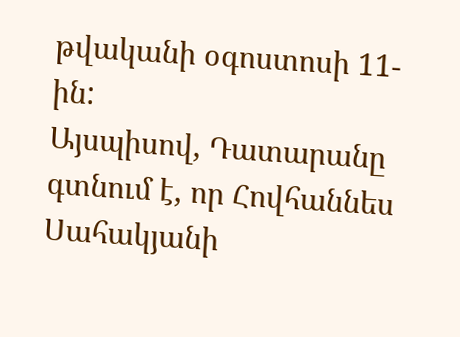թվականի օգոստոսի 11-ին:
Այսպիսով, Դատարանը գտնում է, որ Հովհաննես Սահակյանի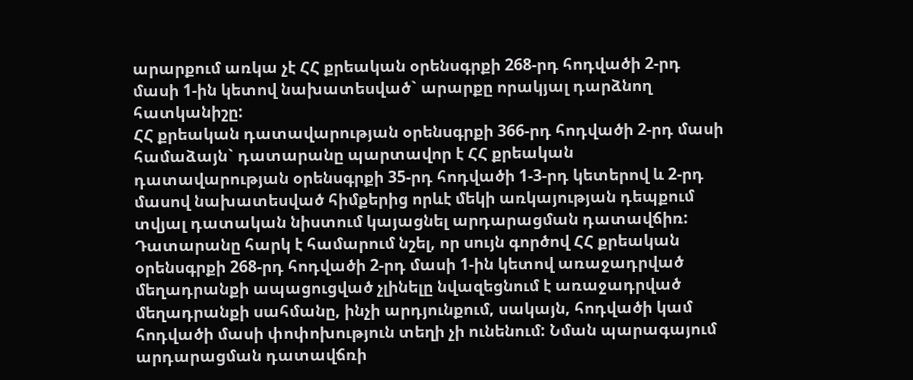արարքում առկա չէ ՀՀ քրեական օրենսգրքի 268-րդ հոդվածի 2-րդ մասի 1-ին կետով նախատեսված` արարքը որակյալ դարձնող հատկանիշը:
ՀՀ քրեական դատավարության օրենսգրքի 366-րդ հոդվածի 2-րդ մասի համաձայն` դատարանը պարտավոր է ՀՀ քրեական դատավարության օրենսգրքի 35-րդ հոդվածի 1-3-րդ կետերով և 2-րդ մասով նախատեսված հիմքերից որևէ մեկի առկայության դեպքում տվյալ դատական նիստում կայացնել արդարացման դատավճիռ: Դատարանը հարկ է համարում նշել, որ սույն գործով ՀՀ քրեական օրենսգրքի 268-րդ հոդվածի 2-րդ մասի 1-ին կետով առաջադրված մեղադրանքի ապացուցված չլինելը նվազեցնում է առաջադրված մեղադրանքի սահմանը, ինչի արդյունքում, սակայն, հոդվածի կամ հոդվածի մասի փոփոխություն տեղի չի ունենում: Նման պարագայում արդարացման դատավճռի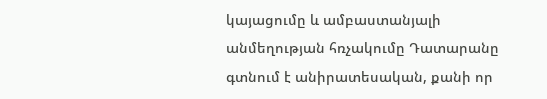կայացումը և ամբաստանյալի անմեղության հռչակումը Դատարանը գտնում է անիրատեսական, քանի որ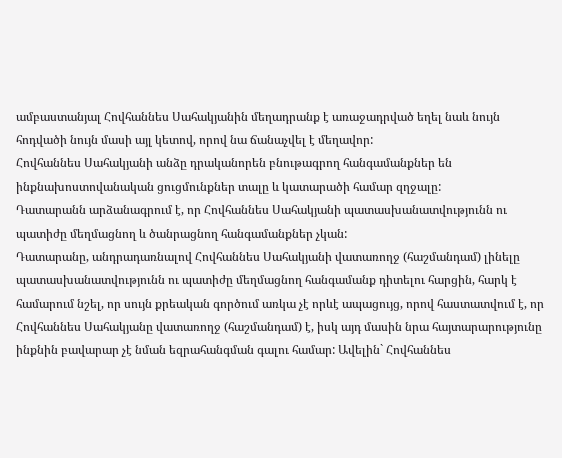ամբաստանյալ Հովհաննես Սահակյանին մեղադրանք է առաջադրված եղել նաև նույն հոդվածի նույն մասի այլ կետով, որով նա ճանաչվել է մեղավոր:
Հովհաննես Սահակյանի անձը դրականորեն բնութագրող հանգամանքներ են ինքնախոստովանական ցուցմունքներ տալը և կատարածի համար զղջալը:
Դատարանն արձանագրում է, որ Հովհաննես Սահակյանի պատասխանատվությունն ու պատիժը մեղմացնող և ծանրացնող հանգամանքներ չկան:
Դատարանը, անդրադառնալով Հովհաննես Սահակյանի վատառողջ (հաշմանդամ) լինելը պատասխանատվությունն ու պատիժը մեղմացնող հանգամանք դիտելու հարցին, հարկ է համարում նշել, որ սույն քրեական գործում առկա չէ որևէ ապացույց, որով հաստատվում է, որ Հովհաննես Սահակյանը վատառողջ (հաշմանդամ) է, իսկ այդ մասին նրա հայտարարությունը ինքնին բավարար չէ նման եզրահանգման գալու համար: Ավելին` Հովհաննես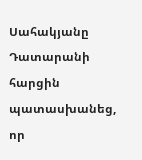Սահակյանը Դատարանի հարցին պատասխանեց, որ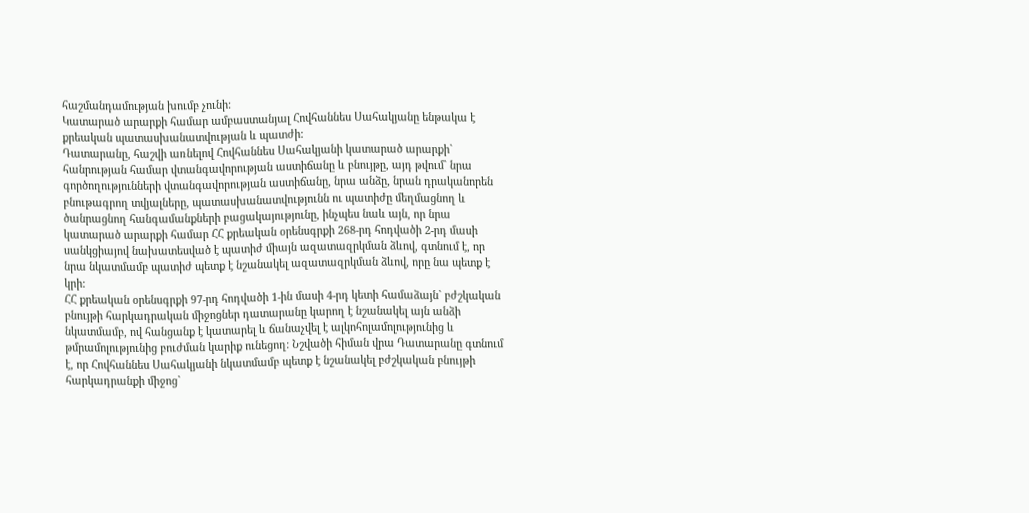հաշմանդամության խումբ չունի:
Կատարած արարքի համար ամբաստանյալ Հովհաննես Սահակյանը ենթակա է քրեական պատասխանատվության և պատժի:
Դատարանը, հաշվի առնելով Հովհաննես Սահակյանի կատարած արարքի` հանրության համար վտանգավորության աստիճանը և բնույթը, այդ թվում` նրա գործողությունների վտանգավորության աստիճանը, նրա անձը, նրան դրականորեն բնութագրող տվյալները, պատասխանատվությունն ու պատիժը մեղմացնող և ծանրացնող հանգամանքների բացակայությունը, ինչպես նաև այն, որ նրա կատարած արարքի համար ՀՀ քրեական օրենսգրքի 268-րդ հոդվածի 2-րդ մասի սանկցիայով նախատեսված է պատիժ միայն ազատազրկման ձևով, գտնում է, որ նրա նկատմամբ պատիժ պետք է նշանակել ազատազրկման ձևով, որը նա պետք է կրի:
ՀՀ քրեական օրենսգրքի 97-րդ հոդվածի 1-ին մասի 4-րդ կետի համաձայն` բժշկական բնույթի հարկադրական միջոցներ դատարանը կարող է նշանակել այն անձի նկատմամբ, ով հանցանք է կատարել և ճանաչվել է ալկոհոլամոլությունից և թմրամոլությունից բուժման կարիք ունեցող: Նշվածի հիման վրա Դատարանը գտնում է, որ Հովհաննես Սահակյանի նկատմամբ պետք է նշանակել բժշկական բնույթի հարկադրանքի միջոց`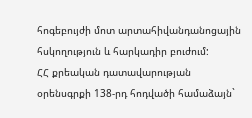հոգեբույժի մոտ արտահիվանդանոցային հսկողություն և հարկադիր բուժում:
ՀՀ քրեական դատավարության օրենսգրքի 138-րդ հոդվածի համաձայն`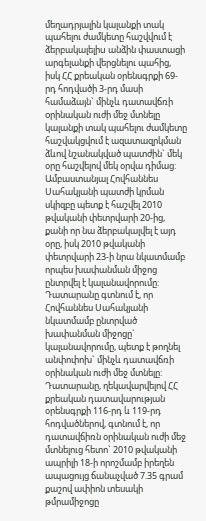մեղադրյալին կալանքի տակ պահելու ժամկետը հաշվվում է ձերբակալելիu անձին փաստացի արգելանքի վերցնելու պահից, իսկ ՀՀ քրեական օրենսգրքի 69-րդ հոդվածի 3-րդ մասի համաձայն` մինչև դատավճռի oրինական ուժի մեջ մտնելը կալանքի տակ պահելու ժամկետը հաշվակցվում է ազատազրկման ձևով նշանակված պատժին` մեկ օրը հաշվելով մեկ օրվա դիմաց: Ամբաստանյալ Հովհաննես Սահակյանի պատժի կրման սկիզբը պետք է հաշվել 2010 թվականի փետրվարի 20-ից, քանի որ նա ձերբակալվել է այդ օրը, իսկ 2010 թվականի փետրվարի 23-ի նրա նկատմամբ որպես խափանման միջոց ընտրվել է կալանավորումը:
Դատարանը գտնում է, որ Հովհաննես Սահակյանի նկատմամբ ընտրված խափանման միջոցը` կալանավորումը, պետք է թողնել անփոփոխ` մինչև դատավճռի օրինական ուժի մեջ մտնելը:
Դատարանը, ղեկավարվելով ՀՀ քրեական դատավարության օրենսգրքի 116-րդ և 119-րդ հոդվածներով, գտնում է, որ դատավճիռն օրինական ուժի մեջ մտնելուց հետո` 2010 թվականի ապրիլի 18-ի որոշմամբ իրեղեն ապացույց ճանաչված 7.35 գրամ քաշով ափիոն տեսակի թմրամիջոցը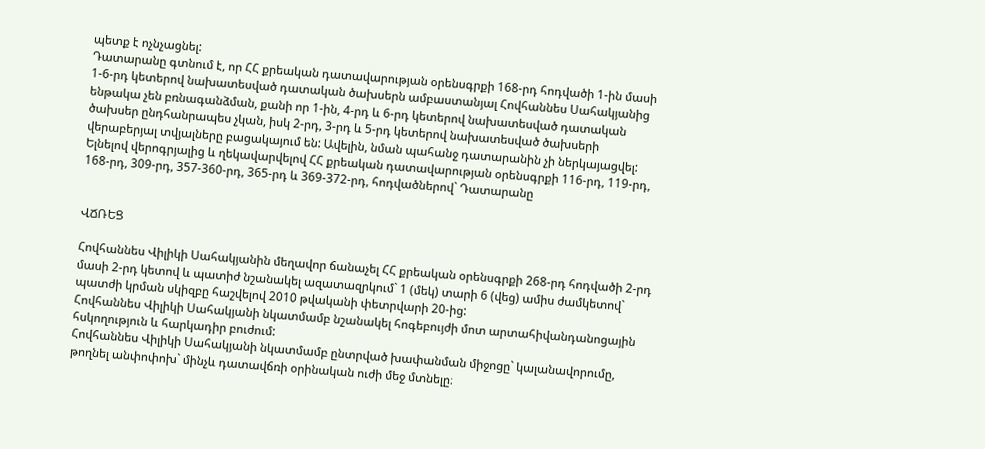պետք է ոչնչացնել:
Դատարանը գտնում է, որ ՀՀ քրեական դատավարության օրենսգրքի 168-րդ հոդվածի 1-ին մասի 1-6-րդ կետերով նախատեսված դատական ծախսերն ամբաստանյալ Հովհաննես Սահակյանից ենթակա չեն բռնագանձման, քանի որ 1-ին, 4-րդ և 6-րդ կետերով նախատեսված դատական ծախսեր ընդհանրապես չկան, իսկ 2-րդ, 3-րդ և 5-րդ կետերով նախատեսված ծախսերի վերաբերյալ տվյալները բացակայում են: Ավելին, նման պահանջ դատարանին չի ներկայացվել:
Ելնելով վերոգրյալից և ղեկավարվելով ՀՀ քրեական դատավարության օրենսգրքի 116-րդ, 119-րդ, 168-րդ, 309-րդ, 357-360-րդ, 365-րդ և 369-372-րդ, հոդվածներով` Դատարանը


ՎՃՌԵՑ

Հովհաննես Վիլիկի Սահակյանին մեղավոր ճանաչել ՀՀ քրեական օրենսգրքի 268-րդ հոդվածի 2-րդ մասի 2-րդ կետով և պատիժ նշանակել ազատազրկում` 1 (մեկ) տարի 6 (վեց) ամիս ժամկետով` պատժի կրման սկիզբը հաշվելով 2010 թվականի փետրվարի 20-ից:
Հովհաննես Վիլիկի Սահակյանի նկատմամբ նշանակել հոգեբույժի մոտ արտահիվանդանոցային հսկողություն և հարկադիր բուժում:
Հովհաննես Վիլիկի Սահակյանի նկատմամբ ընտրված խափանման միջոցը` կալանավորումը, թողնել անփոփոխ` մինչև դատավճռի օրինական ուժի մեջ մտնելը։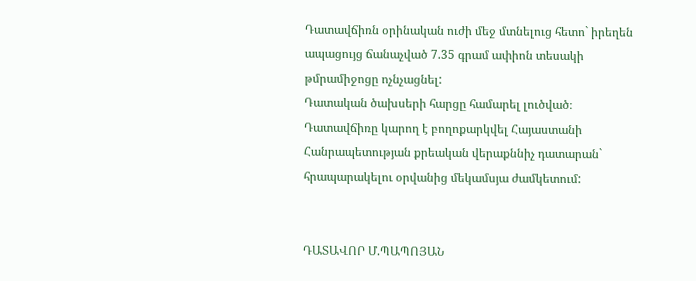Դատավճիռն օրինական ուժի մեջ մտնելուց հետո` իրեղեն ապացույց ճանաչված 7.35 գրամ ափիոն տեսակի թմրամիջոցը ոչնչացնել:
Դատական ծախսերի հարցը համարել լուծված։
Դատավճիռը կարող է բողոքարկվել Հայաստանի Հանրապետության քրեական վերաքննիչ դատարան` հրապարակելու օրվանից մեկամսյա ժամկետում:


ԴԱՏԱՎՈՐ Մ.ՊԱՊՈՅԱՆ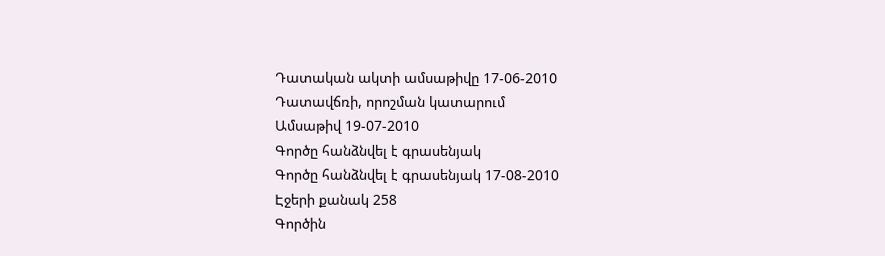Դատական ակտի ամսաթիվը 17-06-2010
Դատավճռի, որոշման կատարում
Ամսաթիվ 19-07-2010
Գործը հանձնվել է գրասենյակ
Գործը հանձնվել է գրասենյակ 17-08-2010
Էջերի քանակ 258
Գործին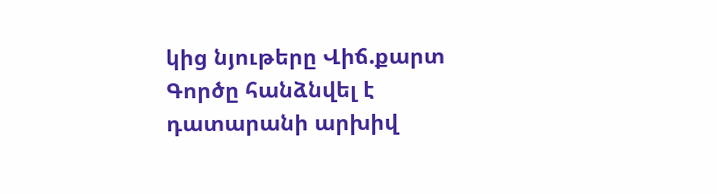կից նյութերը Վիճ.քարտ
Գործը հանձնվել է դատարանի արխիվ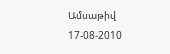Ամսաթիվ 17-08-2010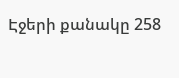Էջերի քանակը 258